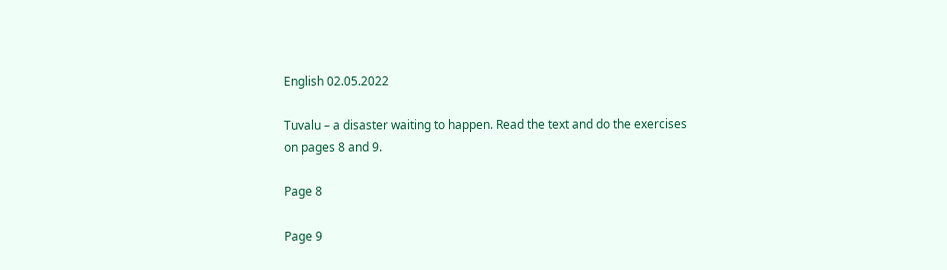English 02.05.2022

Tuvalu – a disaster waiting to happen. Read the text and do the exercises
on pages 8 and 9.

Page 8

Page 9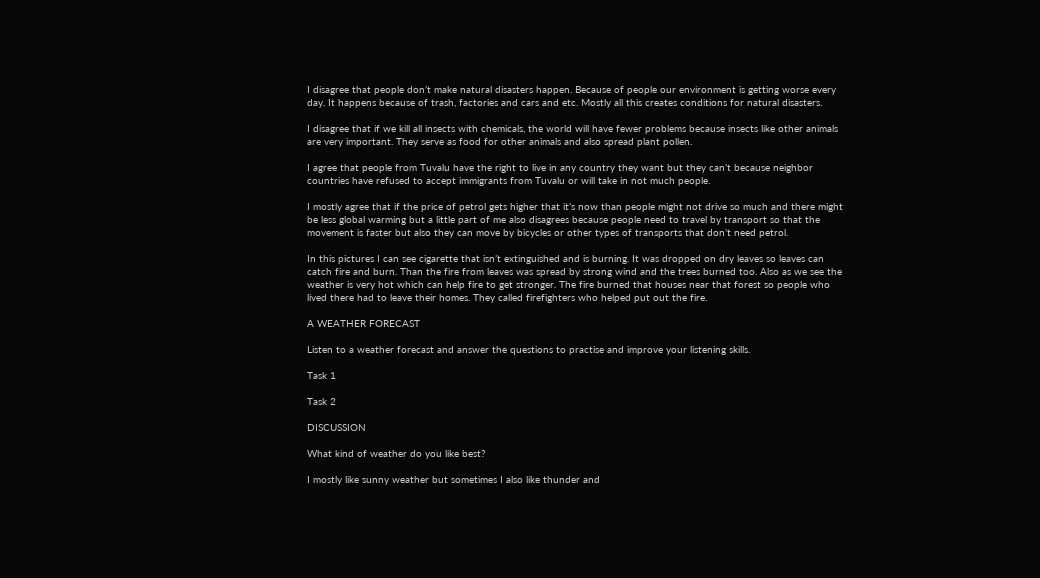I disagree that people don’t make natural disasters happen. Because of people our environment is getting worse every day. It happens because of trash, factories and cars and etc. Mostly all this creates conditions for natural disasters.

I disagree that if we kill all insects with chemicals, the world will have fewer problems because insects like other animals are very important. They serve as food for other animals and also spread plant pollen.

I agree that people from Tuvalu have the right to live in any country they want but they can’t because neighbor countries have refused to accept immigrants from Tuvalu or will take in not much people.

I mostly agree that if the price of petrol gets higher that it’s now than people might not drive so much and there might be less global warming but a little part of me also disagrees because people need to travel by transport so that the movement is faster but also they can move by bicycles or other types of transports that don’t need petrol.

In this pictures I can see cigarette that isn’t extinguished and is burning. It was dropped on dry leaves so leaves can catch fire and burn. Than the fire from leaves was spread by strong wind and the trees burned too. Also as we see the weather is very hot which can help fire to get stronger. The fire burned that houses near that forest so people who lived there had to leave their homes. They called firefighters who helped put out the fire.

A WEATHER FORECAST

Listen to a weather forecast and answer the questions to practise and improve your listening skills.

Task 1

Task 2

DISCUSSION

What kind of weather do you like best?

I mostly like sunny weather but sometimes I also like thunder and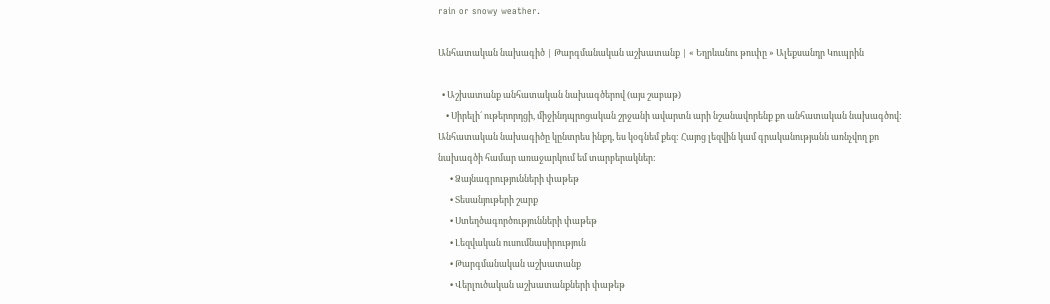rain or snowy weather.

Անհատական նախագիծ | Թարգմանական աշխատանք | « Եղրևանու թուփը » Ալեքսանդր Կուպրին

  • Աշխատանք անհատական նախագծերով (այս շաբաթ)
    • Սիրելի´ ութերորդցի, միջինդպրոցական շրջանի ավարտն արի նշանավորենք քո անհատական նախագծով: Անհատական նախագիծը կընտրես ինքդ, ես կօգնեմ քեզ: Հայոց լեզվին կամ գրականությանն առնչվող քո նախագծի համար առաջարկում եմ տարբերակներ:
      • Ձայնագրությունների փաթեթ
      • Տեսանյութերի շարք
      • Ստեղծագործությունների փաթեթ
      • Լեզվական ուսումնասիրություն
      • Թարգմանական աշխատանք
      • Վերլուծական աշխատանքների փաթեթ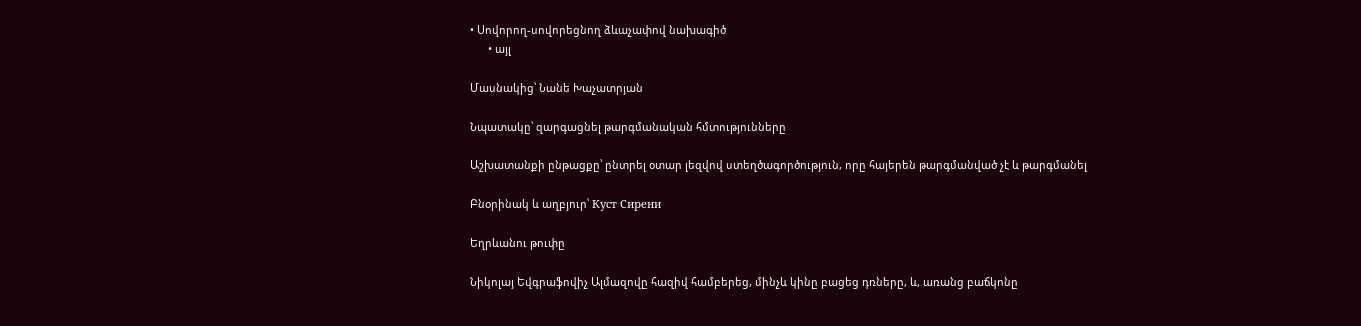• Սովորող-սովորեցնող ձևաչափով նախագիծ
      • այլ

Մասնակից՝ Նանե Խաչատրյան

Նպատակը՝ զարգացնել թարգմանական հմտությունները

Աշխատանքի ընթացքը՝ ընտրել օտար լեզվով ստեղծագործություն, որը հայերեն թարգմանված չէ և թարգմանել

Բնօրինակ և աղբյուր՝ Куст Сирени

Եղրևանու թուփը

Նիկոլայ Եվգրաֆովիչ Ալմազովը հազիվ համբերեց, մինչև կինը բացեց դռները, և, առանց բաճկոնը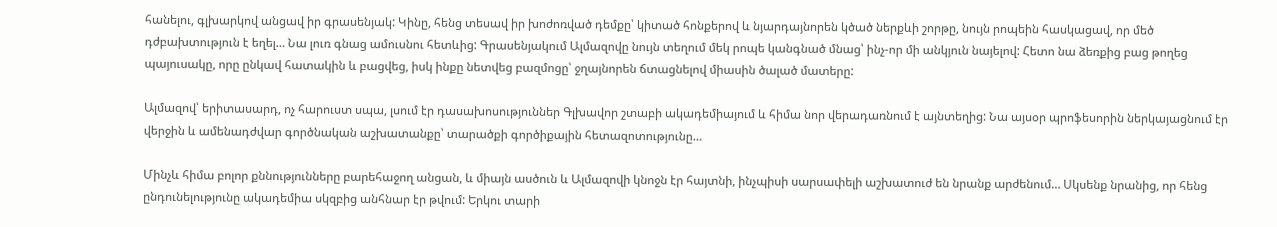հանելու, գլխարկով անցավ իր գրասենյակ: Կինը, հենց տեսավ իր խոժոռված դեմքը՝ կիտած հոնքերով և նյարդայնորեն կծած ներքևի շորթը, նույն րոպեին հասկացավ, որ մեծ դժբախտություն է եղել… Նա լուռ գնաց ամուսնու հետևից: Գրասենյակում Ալմազովը նույն տեղում մեկ րոպե կանգնած մնաց՝ ինչ-որ մի անկյուն նայելով: Հետո նա ձեռքից բաց թողեց պայուսակը, որը ընկավ հատակին և բացվեց, իսկ ինքը նետվեց բազմոցը՝ ջղայնորեն ճտացնելով միասին ծալած մատերը:

Ալմազով՝ երիտասարդ, ոչ հարուստ սպա, լսում էր դասախոսություններ Գլխավոր շտաբի ակադեմիայում և հիմա նոր վերադառնում է այնտեղից: Նա այսօր պրոֆեսորին ներկայացնում էր վերջին և ամենադժվար գործնական աշխատանքը՝ տարածքի գործիքային հետազոտությունը…

Մինչև հիմա բոլոր քննությունները բարեհաջող անցան, և միայն ասծուն և Ալմազովի կնոջն էր հայտնի, ինչպիսի սարսափելի աշխատուժ են նրանք արժենում… Սկսենք նրանից, որ հենց ընդունելությունը ակադեմիա սկզբից անհնար էր թվում: Երկու տարի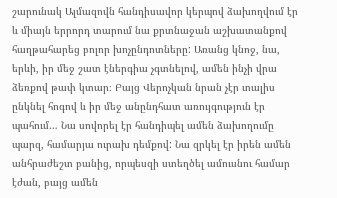շարունակ Ալմազովն հանդիսավոր կերպով ձախողվում էր և միայն երրորդ տարում նա քրտնաջան աշխատանքով հաղթահարեց բոլոր խոչընդոտները: Առանց կնոջ, նա, երևի, իր մեջ շատ էներգիա չգտնելով, ամեն ինչի վրա ձեռքով թափ կտար։ Բայց Վերոչկան նրան չէր տալիս ընկնել հոգով և իր մեջ անընդհատ առույգություն էր պահում… Նա սովորել էր հանդիպել ամեն ձախողումը պարզ, համարյա ուրախ դեմքով: Նա զրկել էր իրեն ամեն անհրաժեշտ բանից, որպեսզի ստեղծել ամուսնու համար էժան, բայց ամեն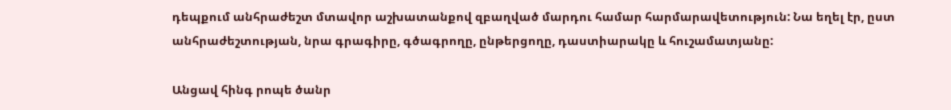դեպքում անհրաժեշտ մտավոր աշխատանքով զբաղված մարդու համար հարմարավետություն: Նա եղել էր, ըստ անհրաժեշտության, նրա գրագիրը, գծագրողը, ընթերցողը, դաստիարակը և հուշամատյանը:

Անցավ հինգ րոպե ծանր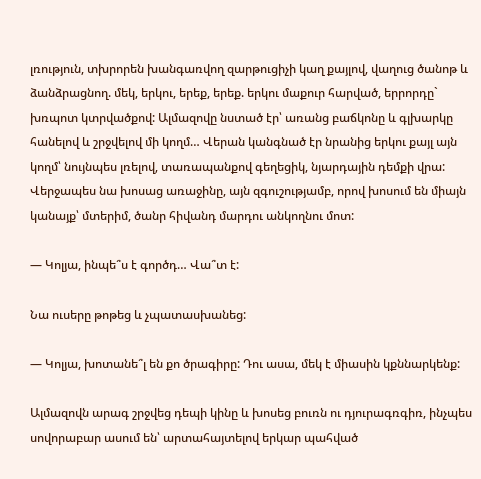լռություն, տխրորեն խանգառվող զարթուցիչի կաղ քայլով, վաղուց ծանոթ և ձանձրացնող. մեկ, երկու, երեք, երեք. երկու մաքուր հարված, երրորդը` խռպոտ կտրվածքով: Ալմազովը նստած էր՝ առանց բաճկոնը և գլխարկը հանելով և շրջվելով մի կողմ… Վերան կանգնած էր նրանից երկու քայլ այն կողմ՝ նույնպես լռելով, տառապանքով գեղեցիկ, նյարդային դեմքի վրա: Վերջապես նա խոսաց առաջինը, այն զգուշությամբ, որով խոսում են միայն կանայք՝ մտերիմ, ծանր հիվանդ մարդու անկողնու մոտ:

— Կոլյա, ինպե՞ս է գործդ… Վա՞տ է:

Նա ուսերը թոթեց և չպատասխանեց:

— Կոլյա, խոտանե՞լ են քո ծրագիրը: Դու ասա, մեկ է միասին կքննարկենք:

Ալմազովն արագ շրջվեց դեպի կինը և խոսեց բուռն ու դյուրագռգիռ, ինչպես սովորաբար ասում են՝ արտահայտելով երկար պահված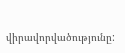վիրավորվածությունը: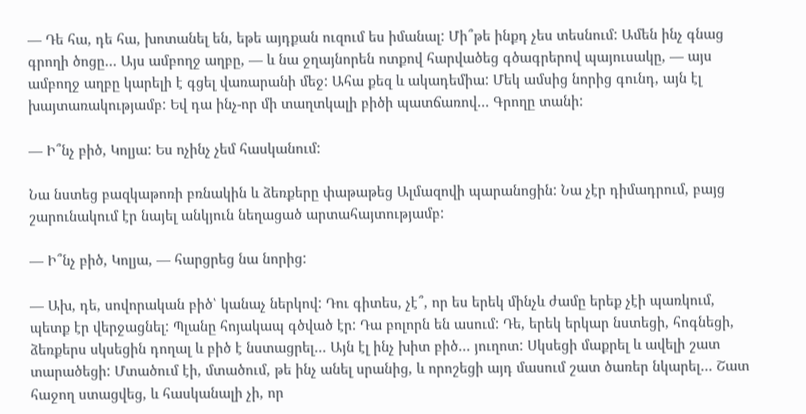— Դե հա, դե հա, խոտանել են, եթե այդքան ուզում ես իմանալ: Մի՞թե ինքդ չես տեսնում: Ամեն ինչ գնաց գրողի ծոցը… Այս ամբողջ աղբը, — և նա ջղայնորեն ոտքով հարվածեց գծագրերով պայուսակը, — այս ամբողջ աղբը կարելի է գցել վառարանի մեջ: Ահա քեզ և ակադեմիա: Մեկ ամսից նորից գունդ, այն էլ խայտառակությամբ: Եվ դա ինչ-որ մի տաղտկալի բիծի պատճառով… Գրողը տանի:

— Ի՞նչ բիծ, Կոլյա: Ես ոչինչ չեմ հասկանում:

Նա նստեց բազկաթոռի բռնակին և ձեռքերը փաթաթեց Ալմազովի պարանոցին: Նա չէր դիմադրում, բայց շարունակում էր նայել անկյուն նեղացած արտահայտությամբ:

— Ի՞նչ բիծ, Կոլյա, — հարցրեց նա նորից:

— Ախ, դե, սովորական բիծ՝ կանաչ ներկով: Դու գիտես, չէ՞, որ ես երեկ մինչև ժամը երեք չէի պառկում, պետք էր վերջացնել: Պլանը հոյակապ գծված էր: Դա բոլորն են ասում: Դե, երեկ երկար նստեցի, հոգնեցի, ձեռքերս սկսեցին դողալ և բիծ է նստացրել… Այն էլ ինչ խիտ բիծ… յուղոտ: Սկսեցի մաքրել և ավելի շատ տարածեցի: Մտածում էի, մտածում, թե ինչ անել սրանից, և որոշեցի այդ մասում շատ ծառեր նկարել… Շատ հաջող ստացվեց, և հասկանալի չի, որ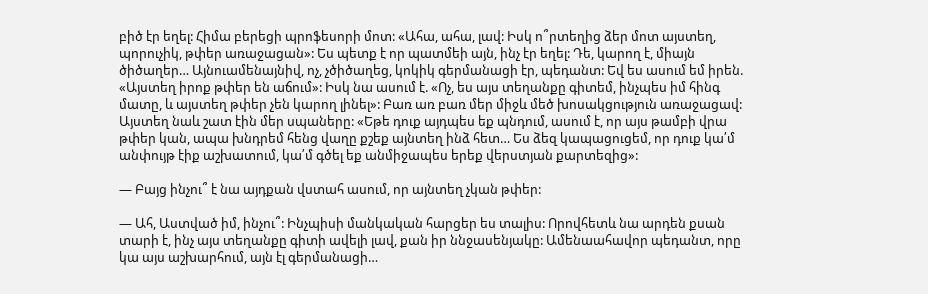բիծ էր եղել: Հիմա բերեցի պրոֆեսորի մոտ: «Ահա, ահա, լավ: Իսկ ո՞րտեղից ձեր մոտ այստեղ, պորուչիկ, թփեր առաջացան»: Ես պետք է որ պատմեի այն, ինչ էր եղել: Դե, կարող է, միայն ծիծաղեր… Այնուամենայնիվ, ոչ, չծիծաղեց, կոկիկ գերմանացի էր, պեդանտ: Եվ ես ասում եմ իրեն. «Այստեղ իրոք թփեր են աճում»: Իսկ նա ասում է. «Ոչ, ես այս տեղանքը գիտեմ, ինչպես իմ հինգ մատը, և այստեղ թփեր չեն կարող լինել»: Բառ առ բառ մեր միջև մեծ խոսակցություն առաջացավ: Այստեղ նաև շատ էին մեր սպաները: «Եթե դուք այդպես եք պնդում, ասում է, որ այս թամբի վրա թփեր կան, ապա խնդրեմ հենց վաղը քշեք այնտեղ ինձ հետ… Ես ձեզ կապացուցեմ, որ դուք կա՛մ անփույթ էիք աշխատում, կա՛մ գծել եք անմիջապես երեք վերստյան քարտեզից»:

— Բայց ինչու՞ է նա այդքան վստահ ասում, որ այնտեղ չկան թփեր:

— Ահ, Աստված իմ, ինչու՞: Ինչպիսի մանկական հարցեր ես տալիս: Որովհետև նա արդեն քսան տարի է, ինչ այս տեղանքը գիտի ավելի լավ, քան իր ննջասենյակը: Ամենաահավոր պեդանտ, որը կա այս աշխարհում, այն էլ գերմանացի…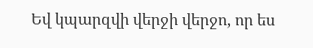Եվ կպարզվի վերջի վերջո, որ ես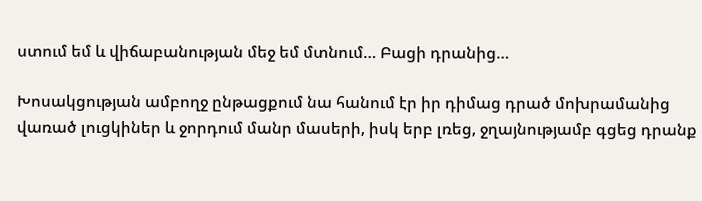ստում եմ և վիճաբանության մեջ եմ մտնում… Բացի դրանից…

Խոսակցության ամբողջ ընթացքում նա հանում էր իր դիմաց դրած մոխրամանից վառած լուցկիներ և ջորդում մանր մասերի, իսկ երբ լռեց, ջղայնությամբ գցեց դրանք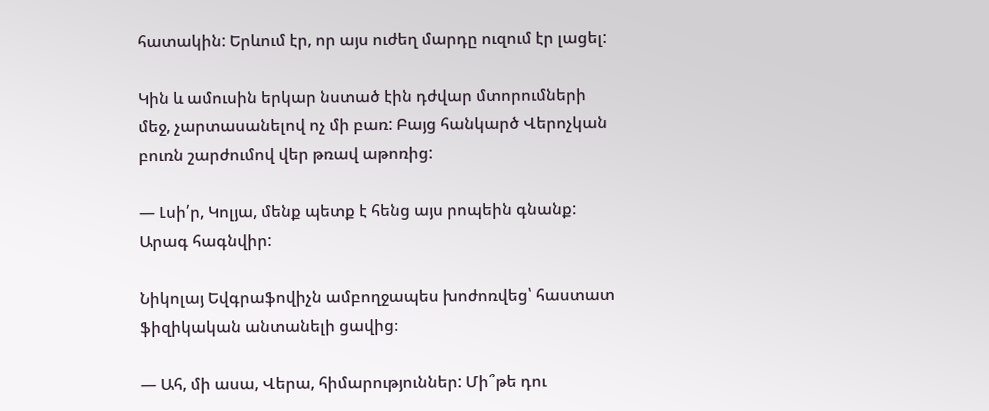հատակին: Երևում էր, որ այս ուժեղ մարդը ուզում էր լացել:

Կին և ամուսին երկար նստած էին դժվար մտորումների մեջ, չարտասանելով ոչ մի բառ: Բայց հանկարծ Վերոչկան բուռն շարժումով վեր թռավ աթոռից:

— Լսի՛ր, Կոլյա, մենք պետք է հենց այս րոպեին գնանք: Արագ հագնվիր:

Նիկոլայ Եվգրաֆովիչն ամբողջապես խոժոռվեց՝ հաստատ ֆիզիկական անտանելի ցավից։

— Ահ, մի ասա, Վերա, հիմարություններ: Մի՞թե դու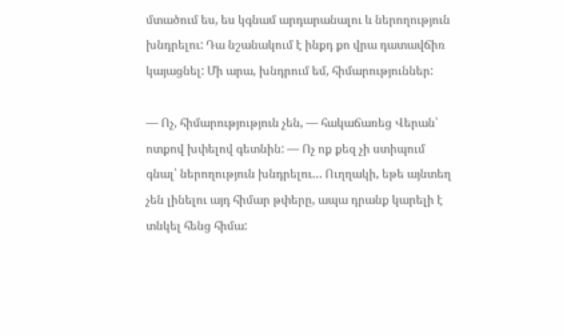մտածում ես, ես կգնամ արդարանալու և ներողություն խնդրելու: Դա նշանակում է ինքդ քո վրա դատավճիռ կայացնել: Մի արա, խնդրում եմ, հիմարություններ:

— Ոչ, հիմարությություն չեն, — հակաճառեց Վերան՝ ոտքով խփելով գետնին: — Ոչ ոք քեզ չի ստիպում գնալ՝ ներողություն խնդրելու… Ուղղակի, եթե այնտեղ չեն լինելու այդ հիմար թփերը, ապա դրանք կարելի է տնկել հենց հիմա: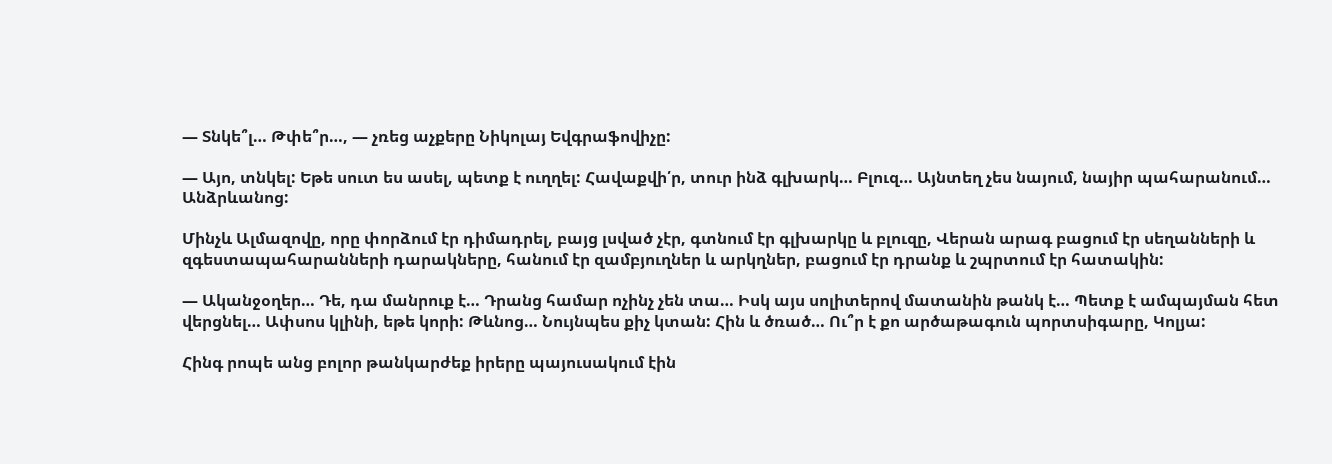— Տնկե՞լ… Թփե՞ր…, — չռեց աչքերը Նիկոլայ Եվգրաֆովիչը:

— Այո, տնկել: Եթե սուտ ես ասել, պետք է ուղղել: Հավաքվի՛ր, տուր ինձ գլխարկ… Բլուզ… Այնտեղ չես նայում, նայիր պահարանում… Անձրևանոց:

Մինչև Ալմազովը, որը փորձում էր դիմադրել, բայց լսված չէր, գտնում էր գլխարկը և բլուզը, Վերան արագ բացում էր սեղանների և զգեստապահարանների դարակները, հանում էր զամբյուղներ և արկղներ, բացում էր դրանք և շպրտում էր հատակին:

— Ականջօղեր… Դե, դա մանրուք է… Դրանց համար ոչինչ չեն տա… Իսկ այս սոլիտերով մատանին թանկ է… Պետք է ամպայման հետ վերցնել… Ափսոս կլինի, եթե կորի: Թևնոց… Նույնպես քիչ կտան: Հին և ծռած… Ու՞ր է քո արծաթագուն պորտսիգարը, Կոլյա:

Հինգ րոպե անց բոլոր թանկարժեք իրերը պայուսակում էին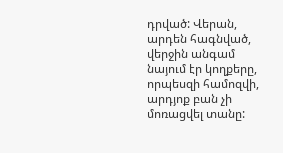դրված: Վերան, արդեն հագնված, վերջին անգամ նայում էր կողքերը, որպեսզի համոզվի, արդյոք բան չի մոռացվել տանը: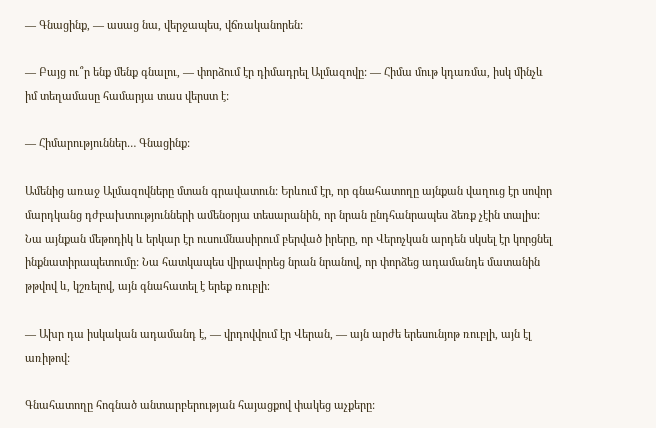— Գնացինք, — ասաց նա, վերջապես, վճռականորեն:

— Բայց ու՞ր ենք մենք գնալու, — փորձում էր դիմադրել Ալմազովը: — Հիմա մութ կդառմա, իսկ մինչև իմ տեղամասը համարյա տաս վերստ է:

— Հիմարություններ… Գնացինք:

Ամենից առաջ Ալմազովները մտան գրավատուն: Երևում էր, որ գնահատողը այնքան վաղուց էր սովոր մարդկանց դժբախտությունների ամենօրյա տեսարանին, որ նրան ընդհանրապես ձեռք չէին տալիս: Նա այնքան մեթոդիկ և երկար էր ուսումնասիրում բերված իրերը, որ Վերոչկան արդեն սկսել էր կորցնել ինքնատիրապետումը: Նա հատկապես վիրավորեց նրան նրանով, որ փորձեց ադամանդե մատանին թթվով և, կշռելով, այն գնահատել է երեք ռուբլի։

— Ախր դա իսկական ադամանդ է, — վրդովվում էր Վերան, — այն արժե երեսունյոթ ռուբլի, այն էլ առիթով:

Գնահատողը հոգնած անտարբերության հայացքով փակեց աչքերը: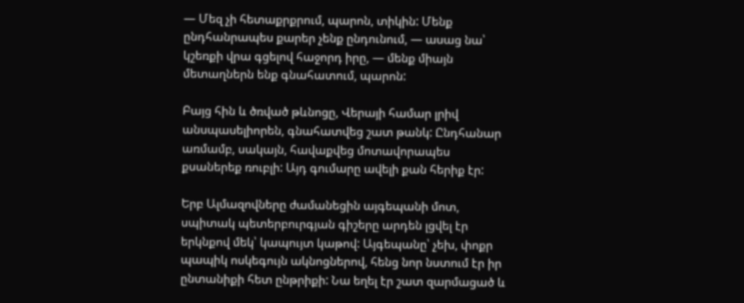— Մեզ չի հետաքրքրում, պարոն, տիկին: Մենք ընդհանրապես քարեր չենք ընդունում, — ասաց նա՝ կշեռքի վրա գցելով հաջորդ իրը, — մենք միայն մետաղներն ենք գնահատում, պարոն:

Բայց հին և ծռված թևնոցը, Վերայի համար լրիվ անսպասելիորեն, գնահատվեց շատ թանկ: Ընդհանար առմամբ, սակայն, հավաքվեց մոտավորապես քսաներեք ռուբլի: Այդ գումարը ավելի քան հերիք էր:

Երբ Ալմազովները ժամանեցին այգեպանի մոտ, սպիտակ պետերբուրգյան գիշերը արդեն լցվել էր երկնքով մեկ՝ կապույտ կաթով: Այգեպանը՝ չեխ, փոքր պապիկ ոսկեգույն ակնոցներով, հենց նոր նստում էր իր ընտանիքի հետ ընթրիքի: Նա եղել էր շատ զարմացած և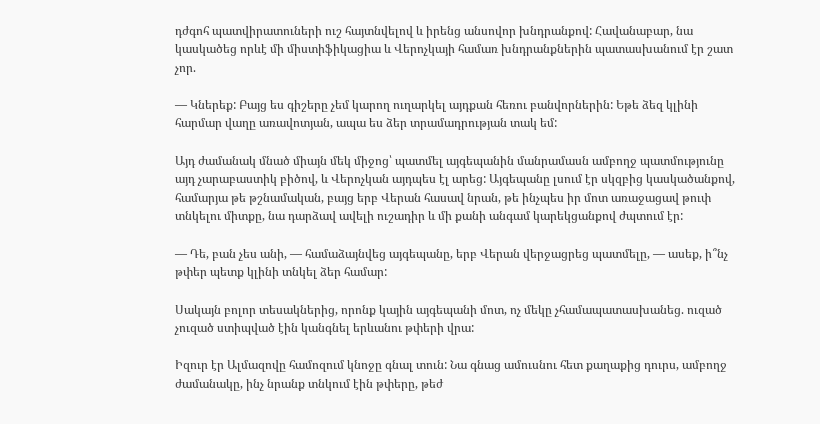դժգոհ պատվիրատուների ուշ հայտնվելով և իրենց անսովոր խնդրանքով: Հավանաբար, նա կասկածեց որևէ մի միստիֆիկացիա և Վերոչկայի համառ խնդրանքներին պատասխանում էր շատ չոր.

— Կներեք: Բայց ես գիշերը չեմ կարող ուղարկել այդքան հեռու բանվորներին: Եթե ձեզ կլինի հարմար վաղը առավոտյան, ապա ես ձեր տրամադրության տակ եմ:

Այդ ժամանակ մնած միայն մեկ միջոց՝ պատմել այգեպանին մանրամասն ամբողջ պատմությունը այդ չարաբաստիկ բիծով, և Վերոչկան այդպես էլ արեց: Այգեպանը լսում էր սկզբից կասկածանքով, համարյա թե թշնամական, բայց երբ Վերան հասավ նրան, թե ինչպես իր մոտ առաջացավ թուփ տնկելու միտքը, նա դարձավ ավելի ուշադիր և մի քանի անգամ կարեկցանքով ժպտում էր:

— Դե, բան չես անի, — համաձայնվեց այգեպանը, երբ Վերան վերջացրեց պատմելը, — ասեք, ի՞նչ թփեր պետք կլինի տնկել ձեր համար:

Սակայն բոլոր տեսակներից, որոնք կային այգեպանի մոտ, ոչ մեկը չհամապատասխանեց. ուզած չուզած ստիպված էին կանգնել երևանու թփերի վրա:

Իզուր էր Ալմազովը համոզում կնոջը գնալ տուն: Նա գնաց ամուսնու հետ քաղաքից դուրս, ամբողջ ժամանակը, ինչ նրանք տնկում էին թփերը, թեժ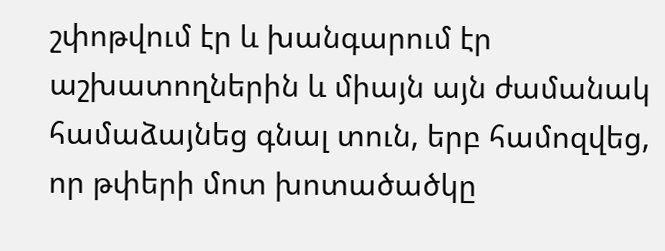շփոթվում էր և խանգարում էր աշխատողներին և միայն այն ժամանակ համաձայնեց գնալ տուն, երբ համոզվեց, որ թփերի մոտ խոտածածկը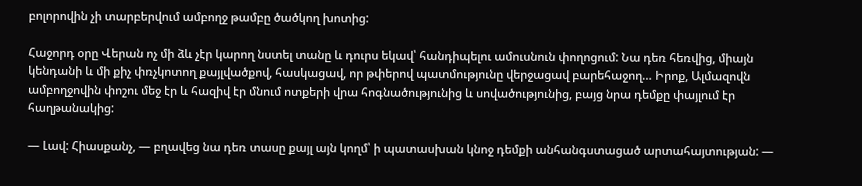բոլորովին չի տարբերվում ամբողջ թամբը ծածկող խոտից:

Հաջորդ օրը Վերան ոչ մի ձև չէր կարող նստել տանը և դուրս եկավ՝ հանդիպելու ամուսնուն փողոցում: Նա դեռ հեռվից, միայն կենդանի և մի քիչ փռչկոտող քայլվածքով, հասկացավ, որ թփերով պատմությունը վերջացավ բարեհաջող… Իրոք, Ալմազովն ամբողջովին փոշու մեջ էր և հազիվ էր մնում ոտքերի վրա հոգնածությունից և սովածությունից, բայց նրա դեմքը փայլում էր հաղթանակից:

— Լավ: Հիասքանչ, — բղավեց նա դեռ տասը քայլ այն կողմ՝ ի պատասխան կնոջ դեմքի անհանգստացած արտահայտության: —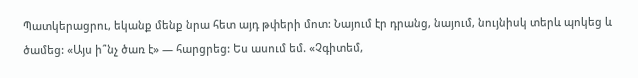Պատկերացրու, եկանք մենք նրա հետ այդ թփերի մոտ: Նայում էր դրանց, նայում, նույնիսկ տերև պոկեց և ծամեց: «Այս ի՞նչ ծառ է» — հարցրեց: Ես ասում եմ. «Չգիտեմ,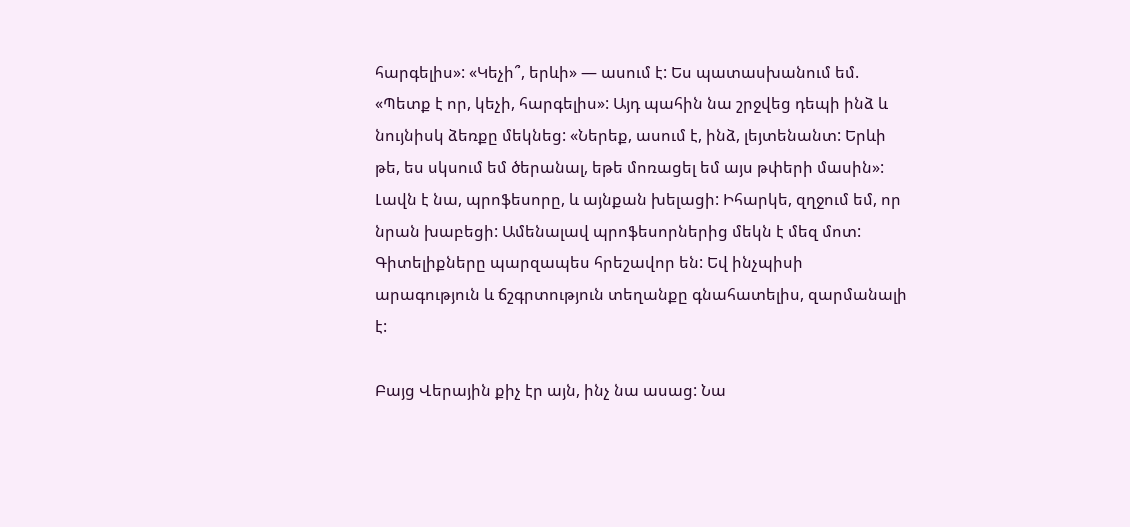հարգելիս»: «Կեչի՞, երևի» — ասում է: Ես պատասխանում եմ. «Պետք է որ, կեչի, հարգելիս»: Այդ պահին նա շրջվեց դեպի ինձ և նույնիսկ ձեռքը մեկնեց: «Ներեք, ասում է, ինձ, լեյտենանտ: Երևի թե, ես սկսում եմ ծերանալ, եթե մոռացել եմ այս թփերի մասին»: Լավն է նա, պրոֆեսորը, և այնքան խելացի: Իհարկե, զղջում եմ, որ նրան խաբեցի: Ամենալավ պրոֆեսորներից մեկն է մեզ մոտ: Գիտելիքները պարզապես հրեշավոր են: Եվ ինչպիսի արագություն և ճշգրտություն տեղանքը գնահատելիս, զարմանալի է:

Բայց Վերային քիչ էր այն, ինչ նա ասաց: Նա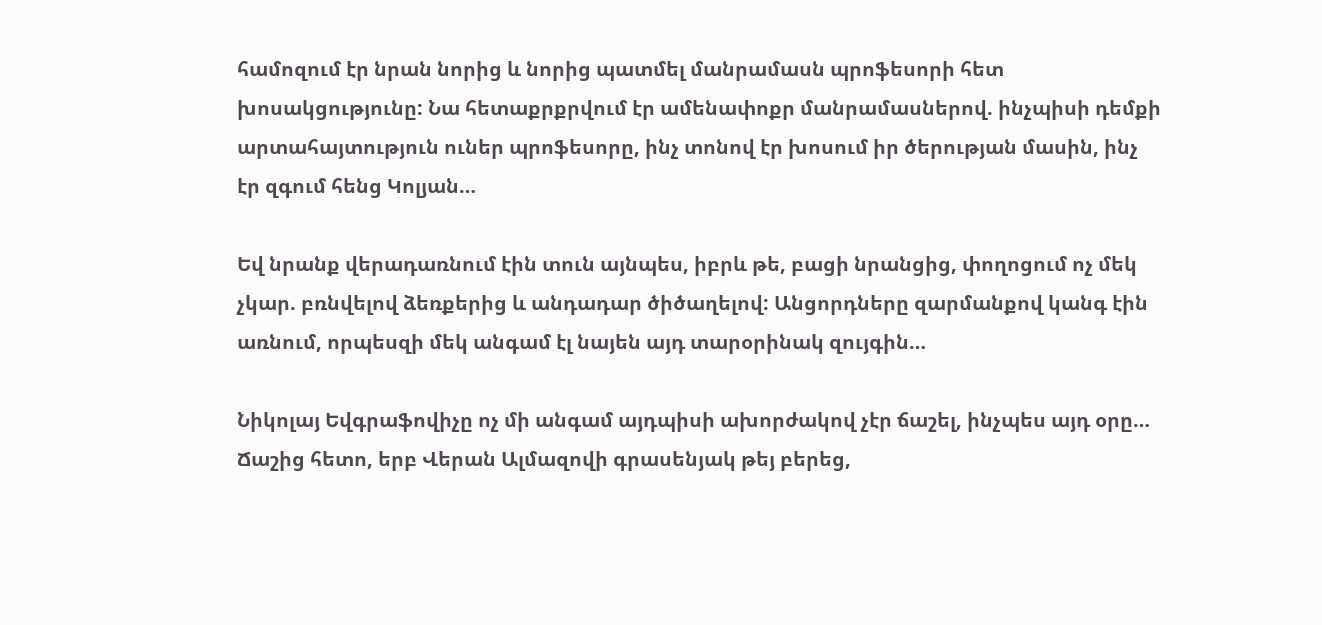համոզում էր նրան նորից և նորից պատմել մանրամասն պրոֆեսորի հետ խոսակցությունը: Նա հետաքրքրվում էր ամենափոքր մանրամասներով. ինչպիսի դեմքի արտահայտություն ուներ պրոֆեսորը, ինչ տոնով էր խոսում իր ծերության մասին, ինչ էր զգում հենց Կոլյան…

Եվ նրանք վերադառնում էին տուն այնպես, իբրև թե, բացի նրանցից, փողոցում ոչ մեկ չկար. բռնվելով ձեռքերից և անդադար ծիծաղելով: Անցորդները զարմանքով կանգ էին առնում, որպեսզի մեկ անգամ էլ նայեն այդ տարօրինակ զույգին…

Նիկոլայ Եվգրաֆովիչը ոչ մի անգամ այդպիսի ախորժակով չէր ճաշել, ինչպես այդ օրը… Ճաշից հետո, երբ Վերան Ալմազովի գրասենյակ թեյ բերեց,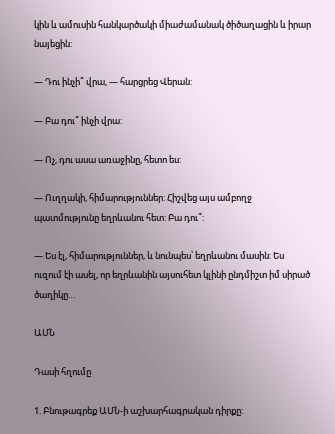կին և ամուսին հանկարծակի միաժամանակ ծիծաղացին և իրար նայեցին:

— Դու ինչի՞ վրա, — հարցրեց Վերան:

— Բա դու՞ ինչի վրա:

— Ոչ, դու ասա առաջինը, հետո ես:

— Ուղղակի, հիմարություններ: Հիշվեց այս ամբողջ պատմությունը եղրևանու հետ: Բա դու՞:

— Ես էլ, հիմարություններ, և նունպես՝ եղրևանու մասին: Ես ուզում էի ասել, որ եղրևանին այսուհետ կլինի ընդմիշտ իմ սիրած ծաղիկը…

ԱՄՆ

Դասի հղումը

1. Բնութագրեք ԱՄՆ-ի աշխարհագրական դիրքը: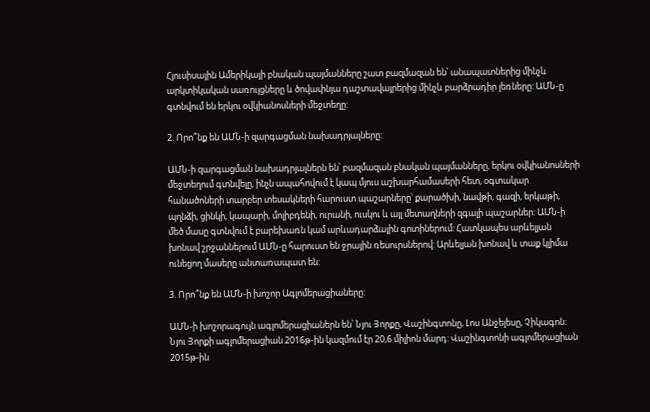Հյուսիսային Ամերիկայի բնական պայմանները շատ բազմազան են՝ անապատներից մինչև արկտիկական սառույցները և ծովափնյա դաշտավայրերից մինչև բարձրադիր լեռները: ԱՄՆ-ը գտնվում են երկու օվկիանոսների մեջտեղը:

2. Որո՞նք են ԱՄՆ-ի զարգացման նախադրյալները:

ԱՄՆ-ի զարգացման նախադրյալներն են՝ բազմազան բնական պայմանները, երկու օվկիանոսների մեջտեղում գտնվելը, ինչն ապահովում է կապ մյուս աշխարհամասերի հետ, օգտակար հանածոների տարբեր տեսակների հարուստ պաշարները՝ քարածխի, նավթի, գազի, երկաթի, պղնձի, ցինկի, կապարի, մոլիբդենի, ուրանի, ուսկու և այլ մետաղների զգալի պաշարներ: ԱՄՆ-ի մեծ մասը գտնվում է բարեխառն կամ արևադարձային գոտիներում: Հատկապես արևելյան խոնավ շրջաններում ԱՄՆ-ը հարուստ են ջրային ռեսուրսներով: Արևելյան խոնավ և տաք կլիմա ունեցող մասերը անտառապատ են:

3. Որո՞նք են ԱՄՆ-ի խոշոր Ագլոմերացիաները:

ԱՄՆ-ի խոշորագույն ագլոմերացիաներն են՝ Նյու Յորքը, Վաշինգտոնը, Լոս Անջելեսը, Չիկագոն: Նյու Յորքի ագլոմերացիան 2016թ-ին կազմում էր 20,6 միլիոն մարդ: Վաշինգտոնի ագլոմերացիան 2015թ-ին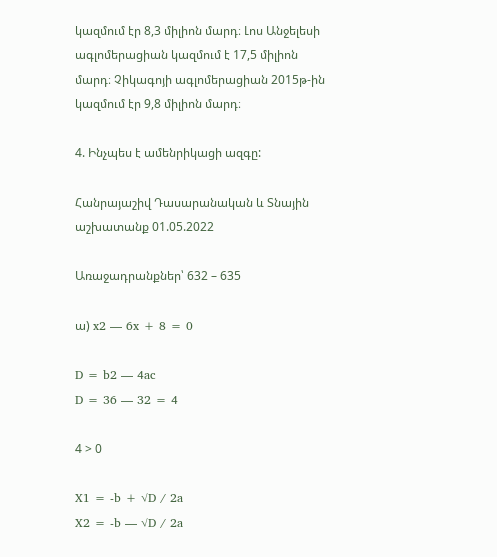կազմում էր 8,3 միլիոն մարդ։ Լոս Անջելեսի ագլոմերացիան կազմում է 17,5 միլիոն մարդ։ Չիկագոյի ագլոմերացիան 2015թ-ին կազմում էր 9,8 միլիոն մարդ։

4. Ինչպես է ամենրիկացի ազգը:

Հանրայաշիվ Դասարանական և Տնային աշխատանք 01.05.2022

Առաջադրանքներ՝ 632 – 635

ա) x2 — 6x + 8 = 0

D = b2 — 4ac
D = 36 — 32 = 4

4 > 0

X1 = -b + √D / 2a
X2 = -b — √D / 2a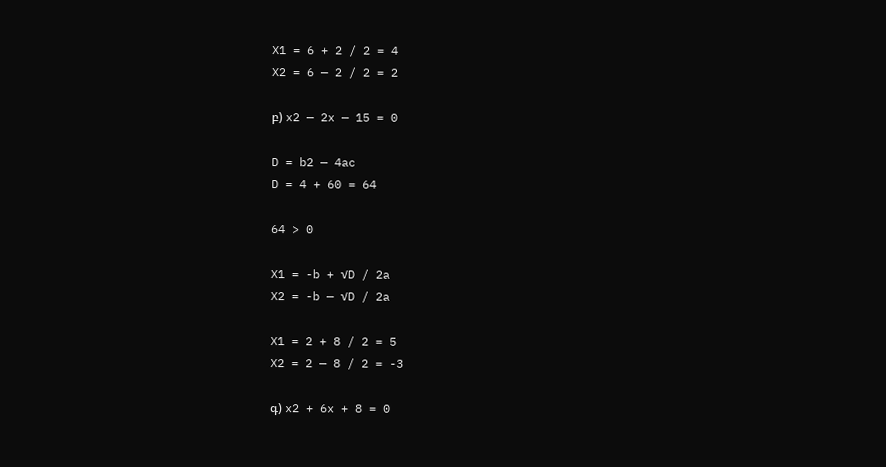X1 = 6 + 2 / 2 = 4
X2 = 6 — 2 / 2 = 2

բ) x2 — 2x — 15 = 0

D = b2 — 4ac
D = 4 + 60 = 64

64 > 0

X1 = -b + √D / 2a
X2 = -b — √D / 2a

X1 = 2 + 8 / 2 = 5
X2 = 2 — 8 / 2 = -3

գ) x2 + 6x + 8 = 0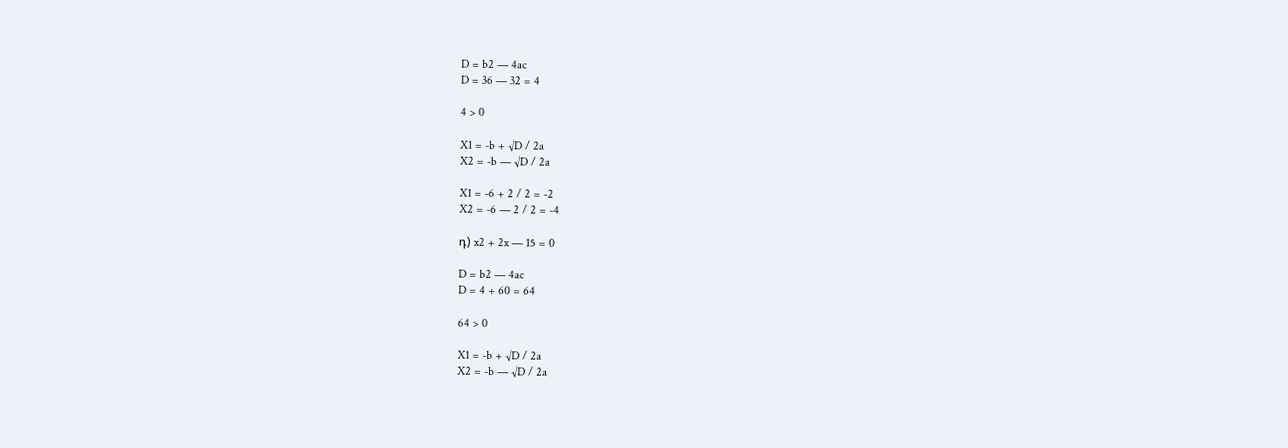D = b2 — 4ac
D = 36 — 32 = 4

4 > 0

X1 = -b + √D / 2a
X2 = -b — √D / 2a

X1 = -6 + 2 / 2 = -2
X2 = -6 — 2 / 2 = -4

դ) x2 + 2x — 15 = 0

D = b2 — 4ac
D = 4 + 60 = 64

64 > 0

X1 = -b + √D / 2a
X2 = -b — √D / 2a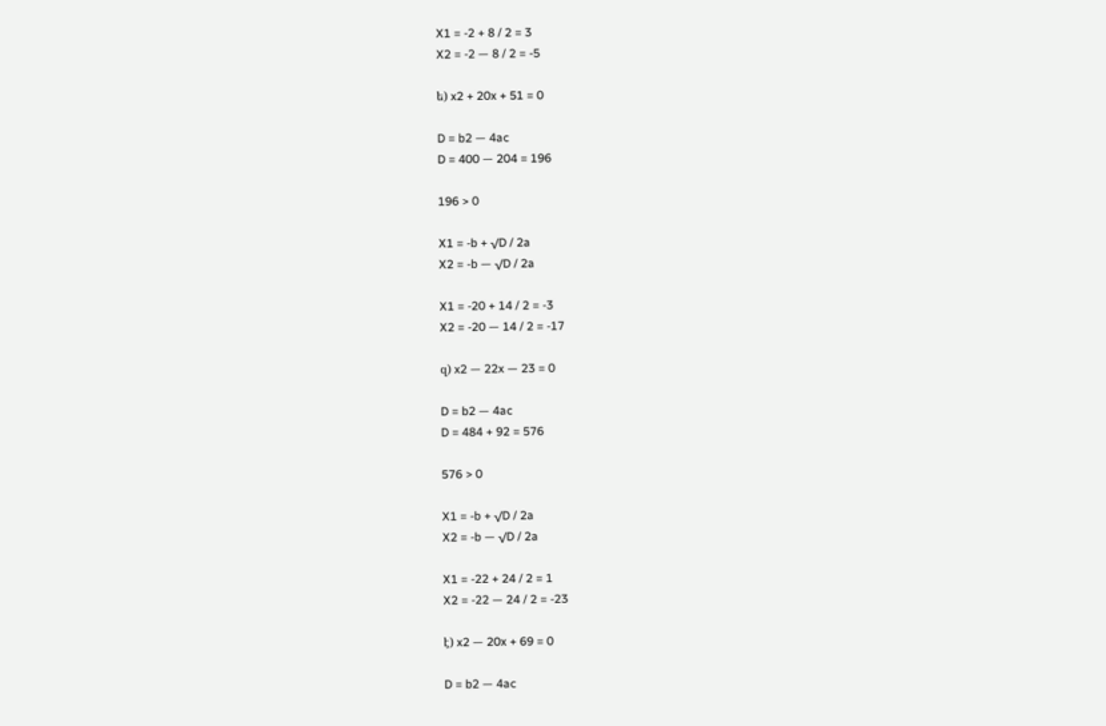X1 = -2 + 8 / 2 = 3
X2 = -2 — 8 / 2 = -5

ե) x2 + 20x + 51 = 0

D = b2 — 4ac
D = 400 — 204 = 196

196 > 0

X1 = -b + √D / 2a
X2 = -b — √D / 2a

X1 = -20 + 14 / 2 = -3
X2 = -20 — 14 / 2 = -17

զ) x2 — 22x — 23 = 0

D = b2 — 4ac
D = 484 + 92 = 576

576 > 0

X1 = -b + √D / 2a
X2 = -b — √D / 2a

X1 = -22 + 24 / 2 = 1
X2 = -22 — 24 / 2 = -23

է) x2 — 20x + 69 = 0

D = b2 — 4ac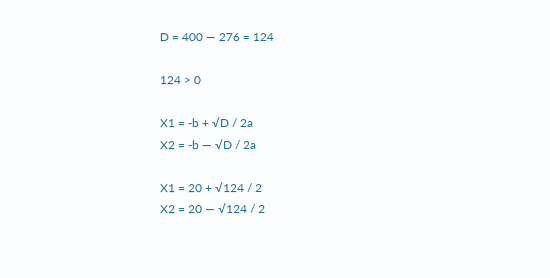D = 400 — 276 = 124

124 > 0

X1 = -b + √D / 2a
X2 = -b — √D / 2a

X1 = 20 + √124 / 2
X2 = 20 — √124 / 2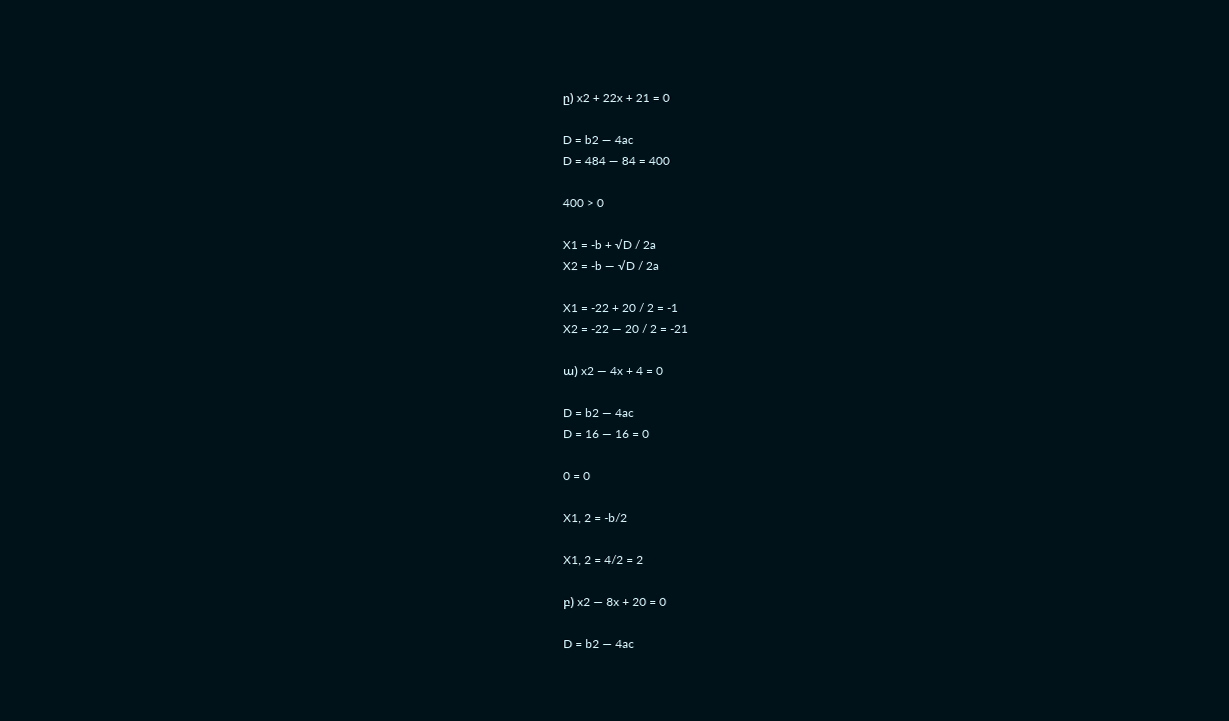ը) x2 + 22x + 21 = 0

D = b2 — 4ac
D = 484 — 84 = 400

400 > 0

X1 = -b + √D / 2a
X2 = -b — √D / 2a

X1 = -22 + 20 / 2 = -1
X2 = -22 — 20 / 2 = -21

ա) x2 — 4x + 4 = 0

D = b2 — 4ac
D = 16 — 16 = 0

0 = 0

X1, 2 = -b/2

X1, 2 = 4/2 = 2

բ) x2 — 8x + 20 = 0

D = b2 — 4ac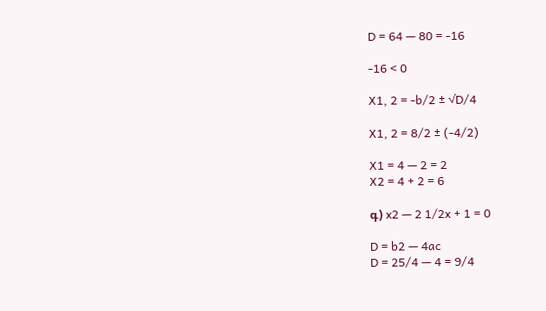D = 64 — 80 = -16

-16 < 0

X1, 2 = -b/2 ± √D/4

X1, 2 = 8/2 ± (-4/2)

X1 = 4 — 2 = 2
X2 = 4 + 2 = 6

գ) x2 — 2 1/2x + 1 = 0

D = b2 — 4ac
D = 25/4 — 4 = 9/4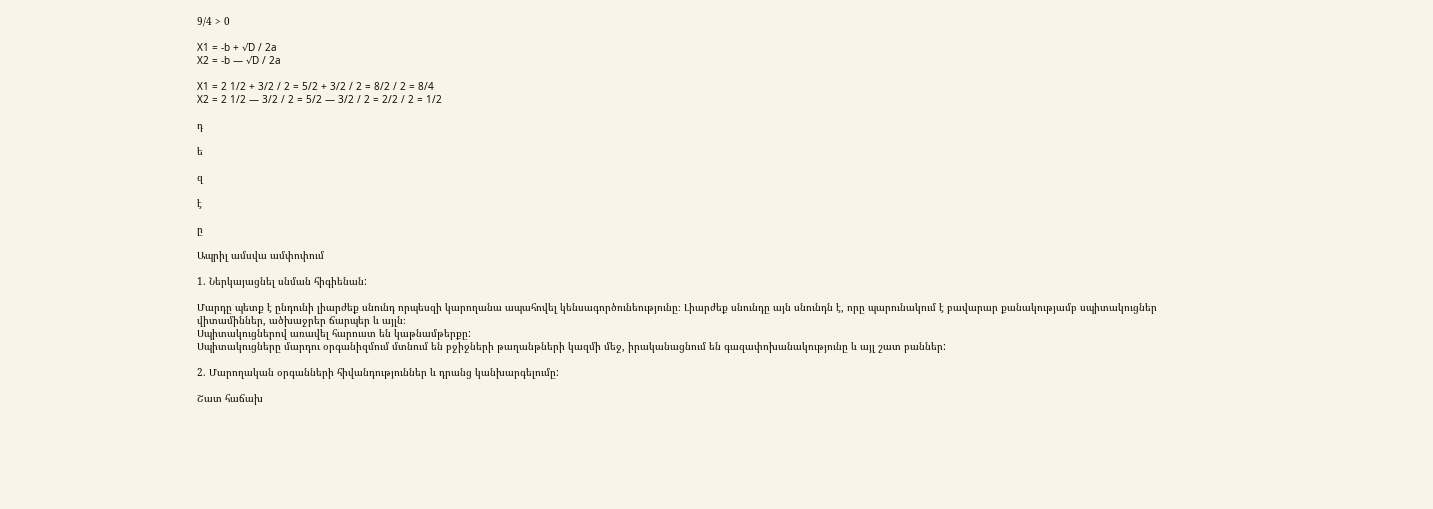9/4 > 0

X1 = -b + √D / 2a
X2 = -b — √D / 2a

X1 = 2 1/2 + 3/2 / 2 = 5/2 + 3/2 / 2 = 8/2 / 2 = 8/4
X2 = 2 1/2 — 3/2 / 2 = 5/2 — 3/2 / 2 = 2/2 / 2 = 1/2

դ

ե

զ

է

ը

Ապրիլ ամսվա ամփոփում

1. Ներկայացնել սնման հիգիենան:

Մարդը պետք է ընդունի լիարժեք սնունդ որպեսզի կարողանա ապահովել կենսագործունեությունը։ Լիարժեք սնունդը այն սնունդն է, որը պարունակում է բավարար քանակությամբ սպիտակուցներ վիտամիններ, ածխաջրեր ճարպեր և այլն։
Սպիտակուցներով առավել հարուստ են կաթնամթերքը:
Սպիտակուցները մարդու օրգանիզմում մտնում են բջիջների թաղանթների կազմի մեջ, իրականացնում են գազափոխանակությունը և այլ շատ բաններ:

2. Մարողական օրգանների հիվանդություններ և դրանց կանխարգելումը:

Շատ հաճախ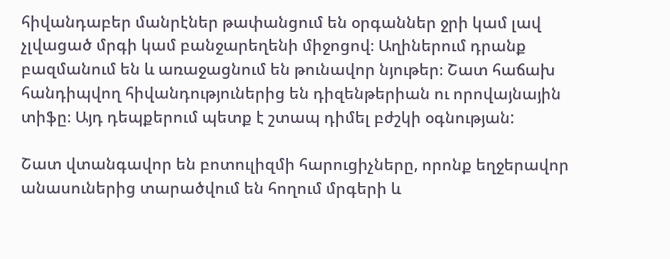հիվանդաբեր մանրէներ թափանցում են օրգաններ ջրի կամ լավ չլվացած մրգի կամ բանջարեղենի միջոցով։ Աղիներում դրանք բազմանում են և առաջացնում են թունավոր նյութեր։ Շատ հաճախ հանդիպվող հիվանդություներից են դիզենթերիան ու որովայնային տիֆը։ Այդ դեպքերում պետք է շտապ դիմել բժշկի օգնության:

Շատ վտանգավոր են բոտուլիզմի հարուցիչները, որոնք եղջերավոր անասուներից տարածվում են հողում մրգերի և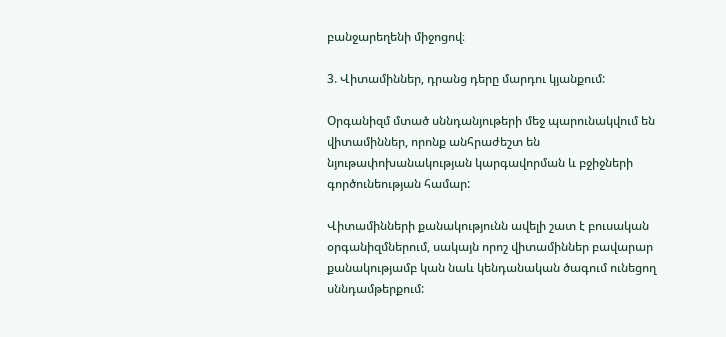բանջարեղենի միջոցով։

3. Վիտամիններ, դրանց դերը մարդու կյանքում:

Օրգանիզմ մտած սննդանյութերի մեջ պարունակվում են վիտամիններ, որոնք անհրաժեշտ են նյութափոխանակության կարգավորման և բջիջների գործունեության համար:

Վիտամինների քանակությունն ավելի շատ է բուսական օրգանիզմներում, սակայն որոշ վիտամիններ բավարար քանակությամբ կան նաև կենդանական ծագում ունեցող սննդամթերքում: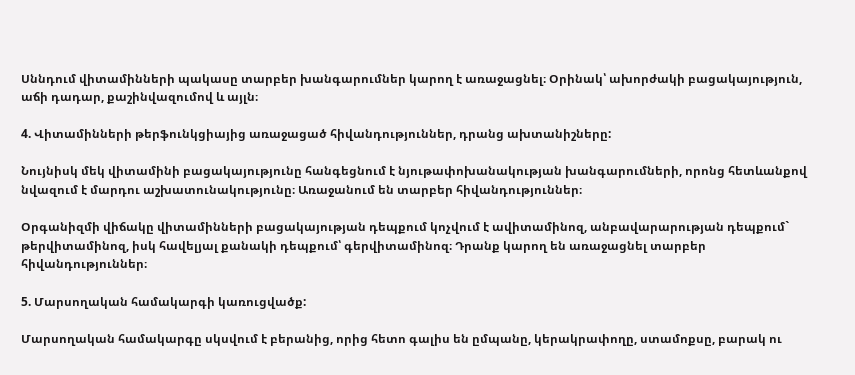Սննդում վիտամինների պակասը տարբեր խանգարումներ կարող է առաջացնել։ Օրինակ՝ ախորժակի բացակայություն, աճի դադար, քաշինվազումով և այլն։

4. Վիտամինների թերֆունկցիայից առաջացած հիվանդություններ, դրանց ախտանիշները:

Նույնիսկ մեկ վիտամինի բացակայությունը հանգեցնում է նյութափոխանակության խանգարումների, որոնց հետևանքով նվազում է մարդու աշխատունակությունը։ Առաջանում են տարբեր հիվանդություններ։

Օրգանիզմի վիճակը վիտամինների բացակայության դեպքում կոչվում է ավիտամինոզ, անբավարարության դեպքում` թերվիտամինոզ, իսկ հավելյալ քանակի դեպքում՝ գերվիտամինոզ։ Դրանք կարող են առաջացնել տարբեր հիվանդություններ։

5. Մարսողական համակարգի կառուցվածք:

Մարսողական համակարգը սկսվում է բերանից, որից հետո գալիս են ըմպանը, կերակրափողը, ստամոքսը, բարակ ու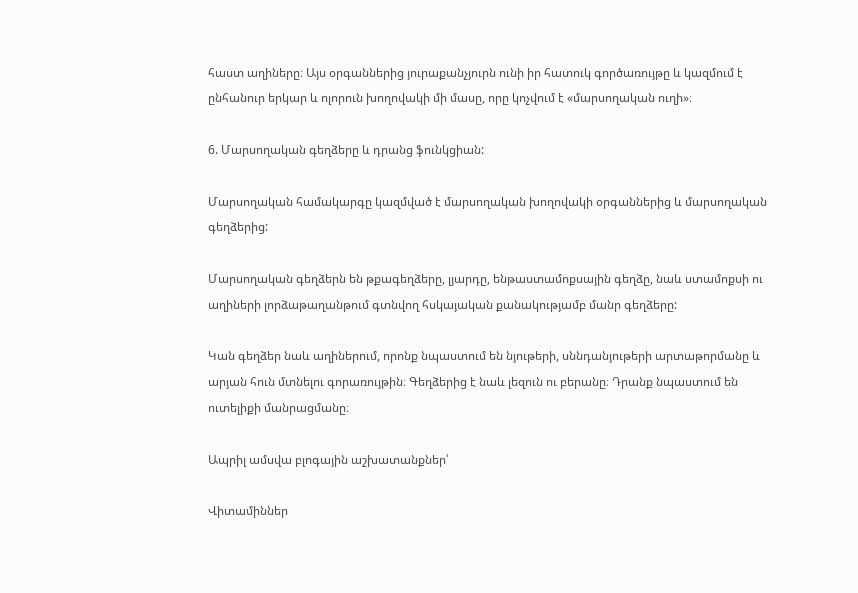հաստ աղիները։ Այս օրգաններից յուրաքանչյուրն ունի իր հատուկ գործառույթը և կազմում է ընհանուր երկար և ոլորուն խողովակի մի մասը, որը կոչվում է «մարսողական ուղի»։

6. Մարսողական գեղձերը և դրանց ֆունկցիան:

Մարսողական համակարգը կազմված է մարսողական խողովակի օրգաններից և մարսողական գեղձերից:

Մարսողական գեղձերն են թքագեղձերը, լյարդը, ենթաստամոքսային գեղձը, նաև ստամոքսի ու աղիների լորձաթաղանթում գտնվող հսկայական քանակությամբ մանր գեղձերը:

Կան գեղձեր նաև աղիներում, որոնք նպաստում են նյութերի, սննդանյութերի արտաթորմանը և արյան հուն մտնելու գորառույթին։ Գեղձերից է նաև լեզուն ու բերանը։ Դրանք նպաստում են ուտելիքի մանրացմանը։

Ապրիլ ամսվա բլոգային աշխատանքներ՝

Վիտամիններ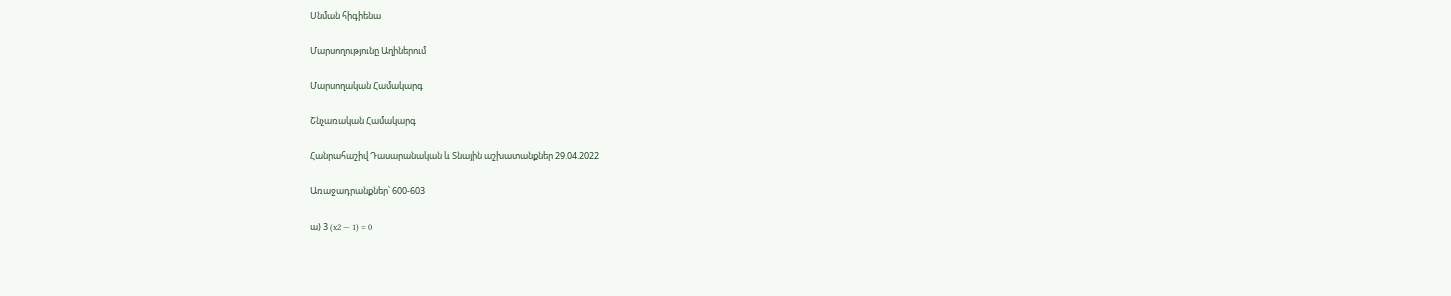Սնման հիգիենա

Մարսողությունը Աղիներում

Մարսողական Համակարգ

Շնչառական Համակարգ

Հանրահաշիվ Դասարանական և Տնային աշխատանքներ 29.04.2022

Առաջադրանքներ՝ 600-603

ա) 3 (x2 — 1) = 0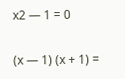x2 — 1 = 0

(x — 1) (x + 1) =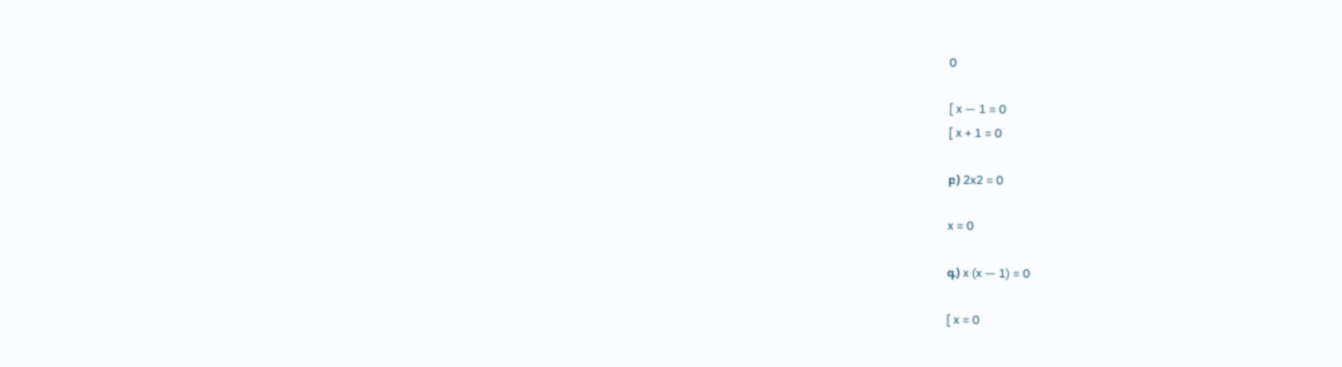0

[ x — 1 = 0
[ x + 1 = 0

բ) 2x2 = 0

x = 0

գ) x (x — 1) = 0

[ x = 0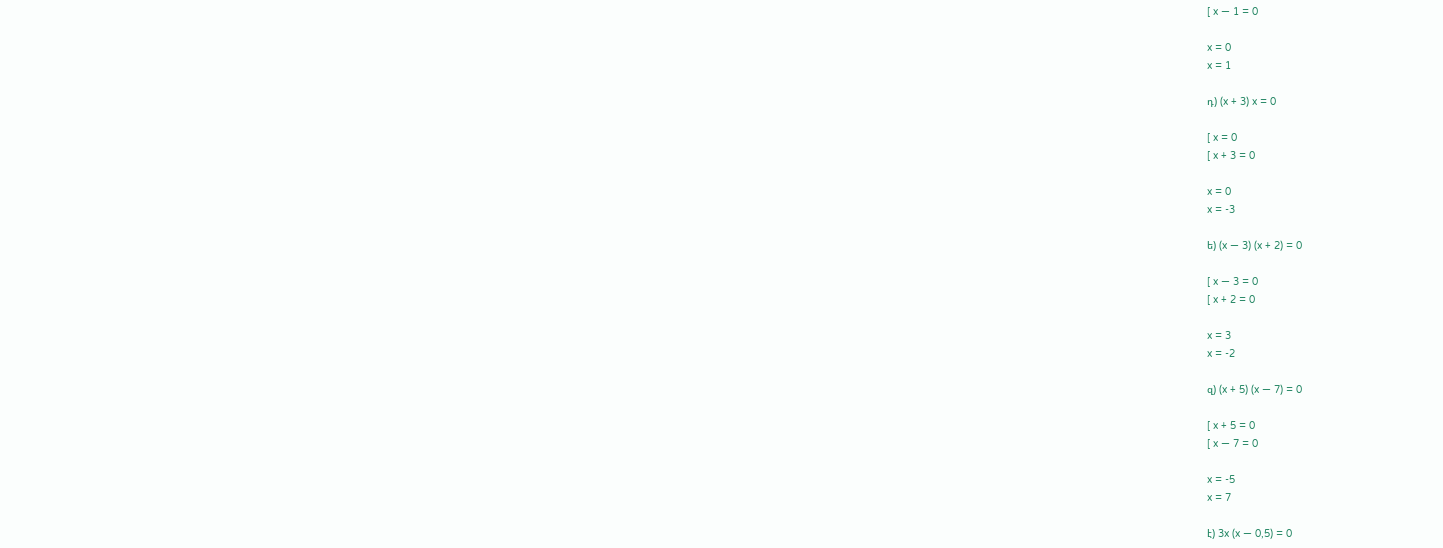[ x — 1 = 0

x = 0
x = 1

դ) (x + 3) x = 0

[ x = 0
[ x + 3 = 0

x = 0
x = -3

ե) (x — 3) (x + 2) = 0

[ x — 3 = 0
[ x + 2 = 0

x = 3
x = -2

զ) (x + 5) (x — 7) = 0

[ x + 5 = 0
[ x — 7 = 0

x = -5
x = 7

է) 3x (x — 0,5) = 0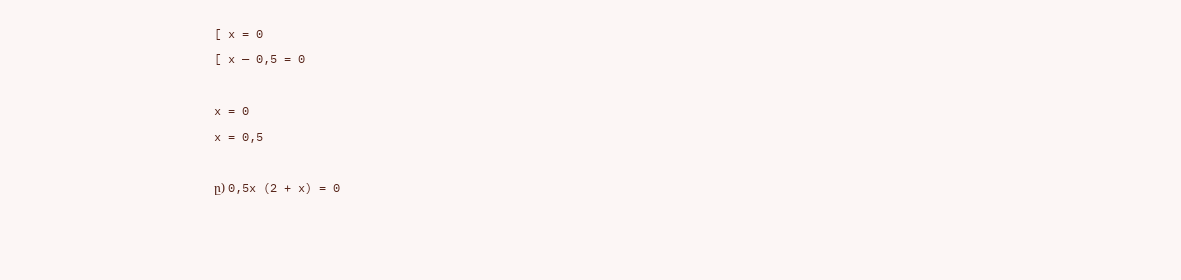[ x = 0
[ x — 0,5 = 0

x = 0
x = 0,5

ը) 0,5x (2 + x) = 0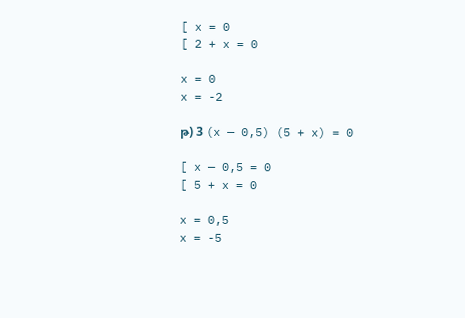[ x = 0
[ 2 + x = 0

x = 0
x = -2

թ) 3 (x — 0,5) (5 + x) = 0

[ x — 0,5 = 0
[ 5 + x = 0

x = 0,5
x = -5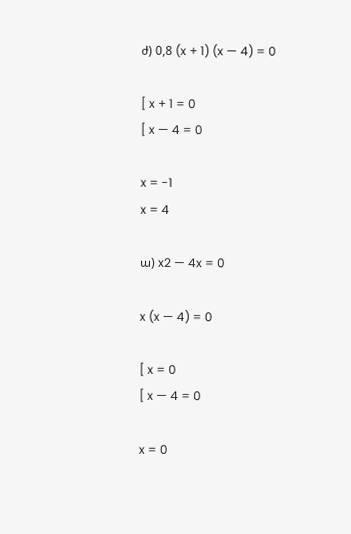ժ) 0,8 (x + 1) (x — 4) = 0

[ x + 1 = 0
[ x — 4 = 0

x = -1
x = 4

ա) x2 — 4x = 0

x (x — 4) = 0

[ x = 0
[ x — 4 = 0

x = 0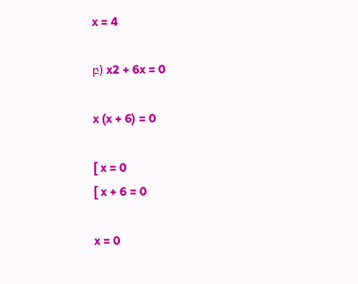x = 4

բ) x2 + 6x = 0

x (x + 6) = 0

[ x = 0
[ x + 6 = 0

x = 0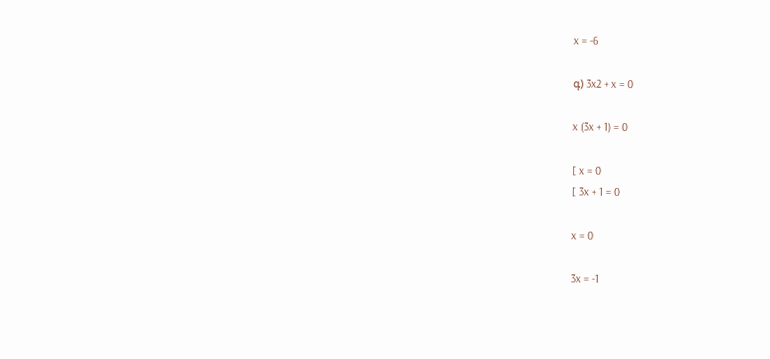x = -6

գ) 3x2 + x = 0

x (3x + 1) = 0

[ x = 0
[ 3x + 1 = 0

x = 0

3x = -1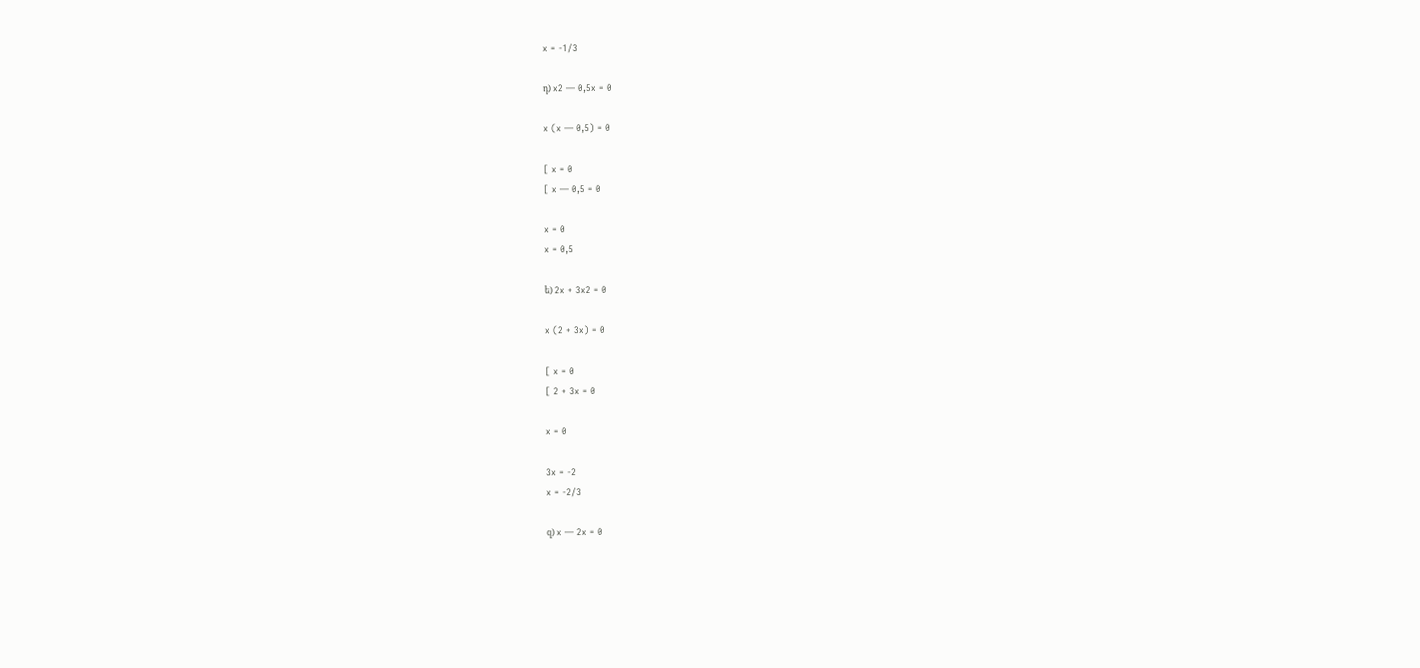x = -1/3

դ) x2 — 0,5x = 0

x (x — 0,5) = 0

[ x = 0
[ x — 0,5 = 0

x = 0
x = 0,5

ե) 2x + 3x2 = 0

x (2 + 3x) = 0

[ x = 0
[ 2 + 3x = 0

x = 0

3x = -2
x = -2/3

զ) x — 2x = 0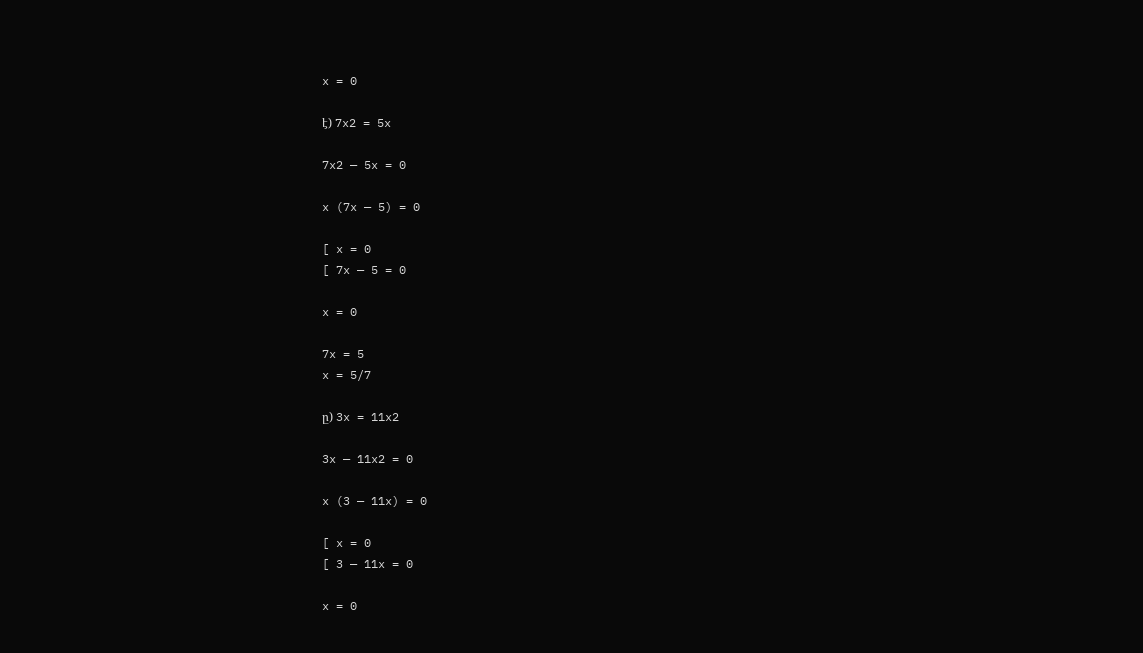x = 0

է) 7x2 = 5x

7x2 — 5x = 0

x (7x — 5) = 0

[ x = 0
[ 7x — 5 = 0

x = 0

7x = 5
x = 5/7

ը) 3x = 11x2

3x — 11x2 = 0

x (3 — 11x) = 0

[ x = 0
[ 3 — 11x = 0

x = 0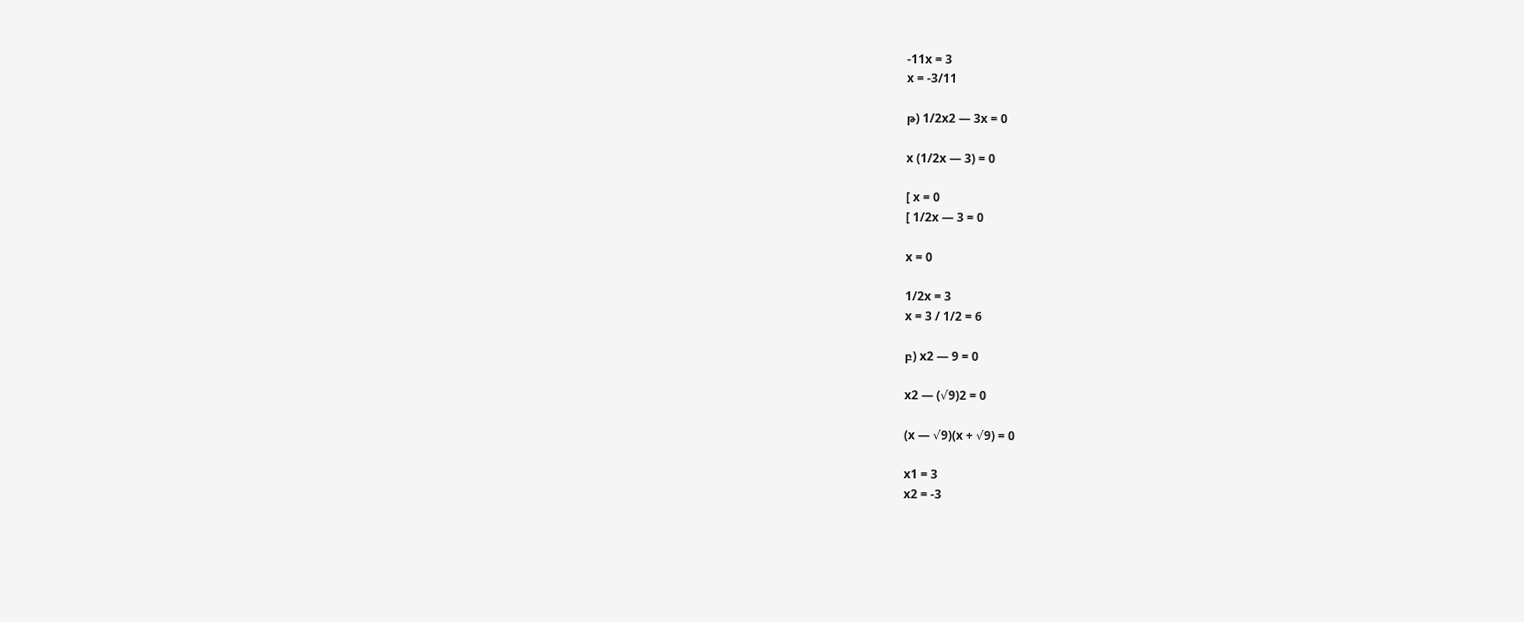-11x = 3
x = -3/11

թ) 1/2x2 — 3x = 0

x (1/2x — 3) = 0

[ x = 0
[ 1/2x — 3 = 0

x = 0

1/2x = 3
x = 3 / 1/2 = 6

բ) x2 — 9 = 0

x2 — (√9)2 = 0

(x — √9)(x + √9) = 0

x1 = 3
x2 = -3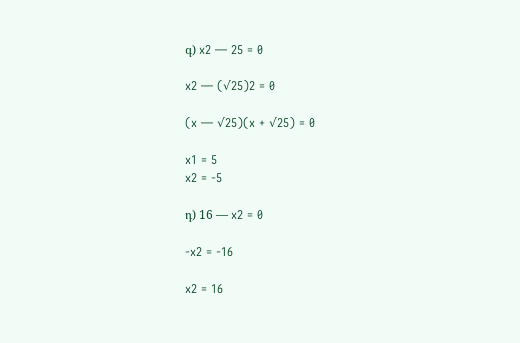գ) x2 — 25 = 0

x2 — (√25)2 = 0

(x — √25)(x + √25) = 0

x1 = 5
x2 = -5

դ) 16 — x2 = 0

-x2 = -16

x2 = 16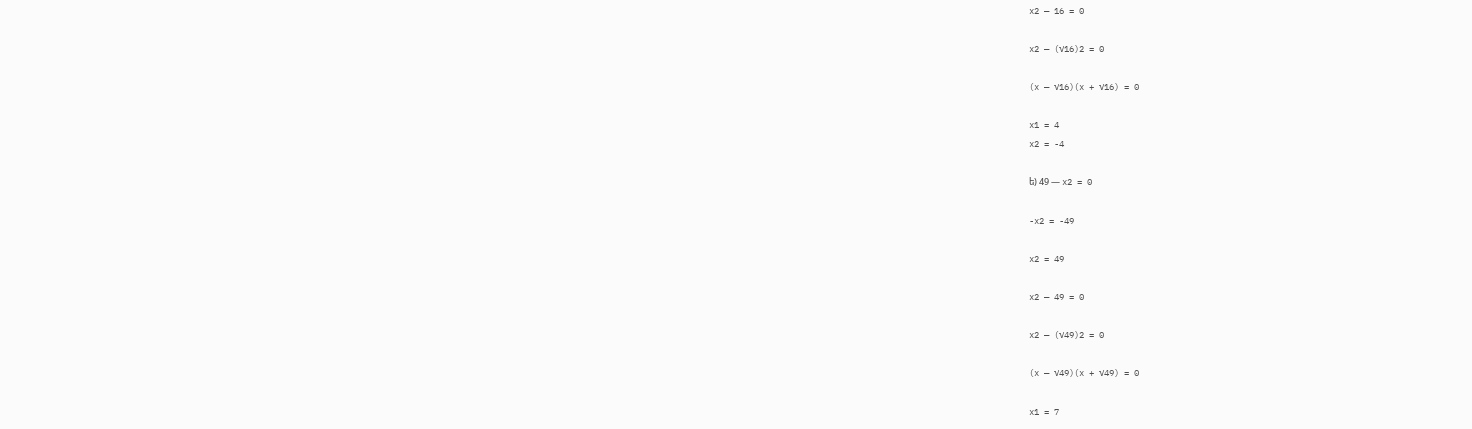x2 — 16 = 0

x2 — (√16)2 = 0

(x — √16)(x + √16) = 0

x1 = 4
x2 = -4

ե) 49 — x2 = 0

-x2 = -49

x2 = 49

x2 — 49 = 0

x2 — (√49)2 = 0

(x — √49)(x + √49) = 0

x1 = 7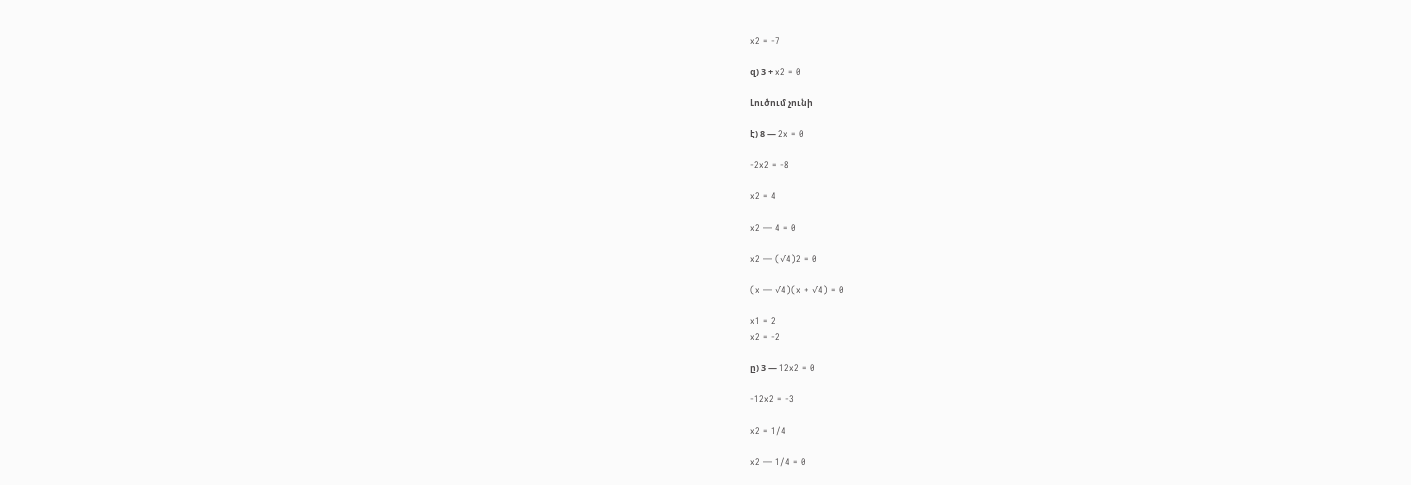x2 = -7

զ) 3 + x2 = 0

Լուծում չունի

է) 8 — 2x = 0

-2x2 = -8

x2 = 4

x2 — 4 = 0

x2 — (√4)2 = 0

(x — √4)(x + √4) = 0

x1 = 2
x2 = -2

ը) 3 — 12x2 = 0

-12x2 = -3

x2 = 1/4

x2 — 1/4 = 0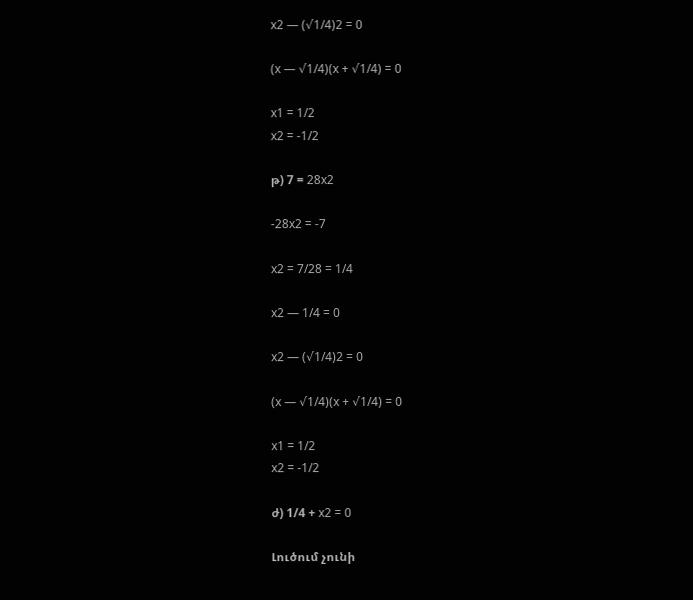x2 — (√1/4)2 = 0

(x — √1/4)(x + √1/4) = 0

x1 = 1/2
x2 = -1/2

թ) 7 = 28x2

-28x2 = -7

x2 = 7/28 = 1/4

x2 — 1/4 = 0

x2 — (√1/4)2 = 0

(x — √1/4)(x + √1/4) = 0

x1 = 1/2
x2 = -1/2

ժ) 1/4 + x2 = 0

Լուծում չունի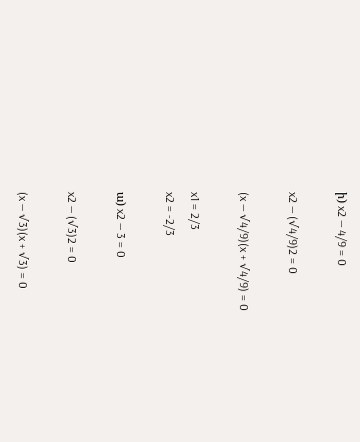ի) x2 — 4/9 = 0

x2 — (√4/9)2 = 0

(x — √4/9)(x + √4/9) = 0

x1 = 2/3
x2 = -2/3

ա) x2 — 3 = 0

x2 — (√3)2 = 0

(x — √3)(x + √3) = 0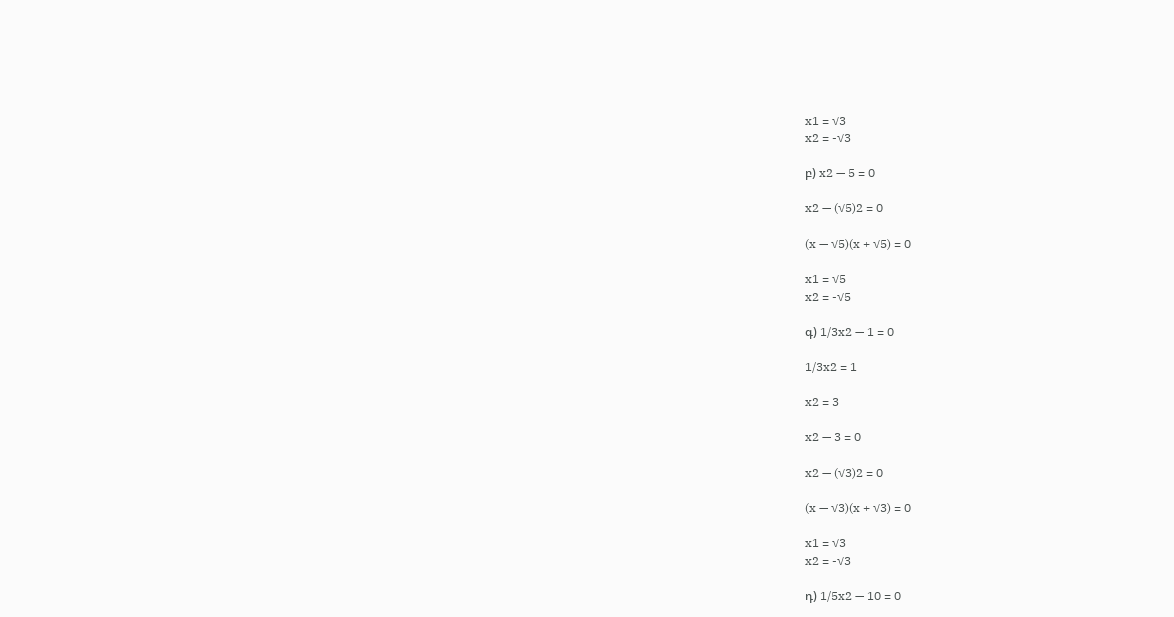x1 = √3
x2 = -√3

բ) x2 — 5 = 0

x2 — (√5)2 = 0

(x — √5)(x + √5) = 0

x1 = √5
x2 = -√5

գ) 1/3x2 — 1 = 0

1/3x2 = 1

x2 = 3

x2 — 3 = 0

x2 — (√3)2 = 0

(x — √3)(x + √3) = 0

x1 = √3
x2 = -√3

դ) 1/5x2 — 10 = 0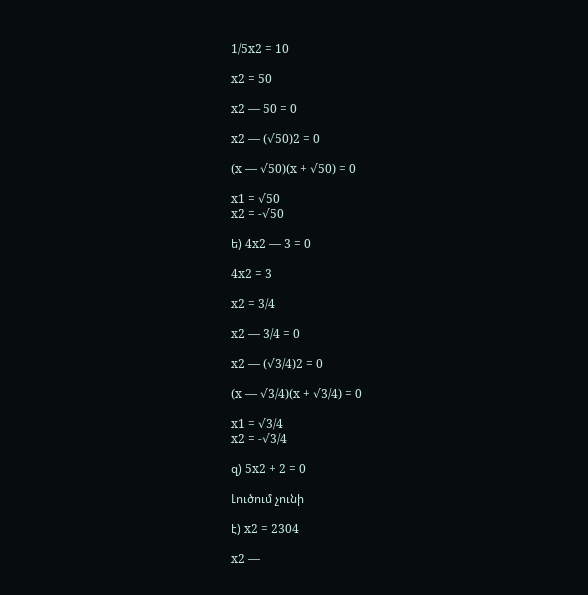1/5x2 = 10

x2 = 50

x2 — 50 = 0

x2 — (√50)2 = 0

(x — √50)(x + √50) = 0

x1 = √50
x2 = -√50

ե) 4x2 — 3 = 0

4x2 = 3

x2 = 3/4

x2 — 3/4 = 0

x2 — (√3/4)2 = 0

(x — √3/4)(x + √3/4) = 0

x1 = √3/4
x2 = -√3/4

զ) 5x2 + 2 = 0

Լուծում չունի

է) x2 = 2304

x2 —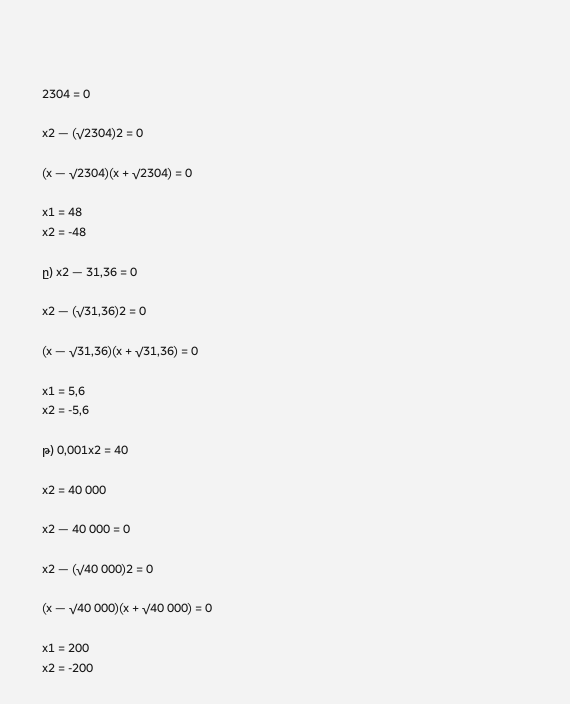2304 = 0

x2 — (√2304)2 = 0

(x — √2304)(x + √2304) = 0

x1 = 48
x2 = -48

ը) x2 — 31,36 = 0

x2 — (√31,36)2 = 0

(x — √31,36)(x + √31,36) = 0

x1 = 5,6
x2 = -5,6

թ) 0,001x2 = 40

x2 = 40 000

x2 — 40 000 = 0

x2 — (√40 000)2 = 0

(x — √40 000)(x + √40 000) = 0

x1 = 200
x2 = -200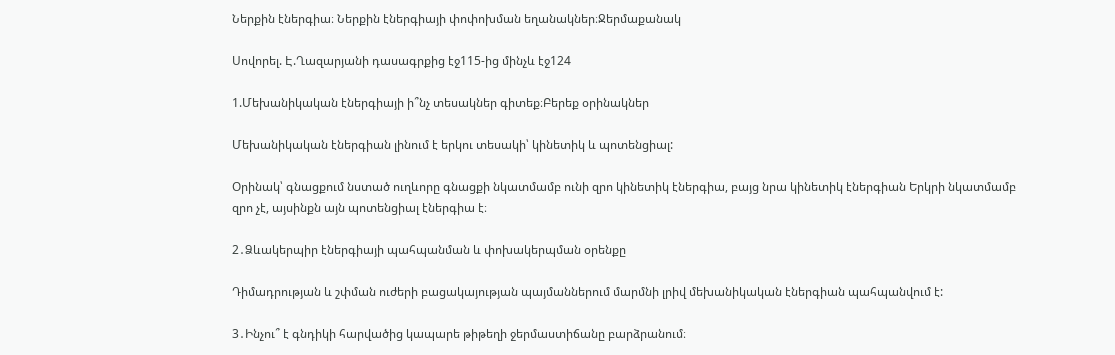Ներքին էներգիա։ Ներքին էներգիայի փոփոխման եղանակներ։Ջերմաքանակ

Սովորել. Է.Ղազարյանի դասագրքից էջ115-ից մինչև էջ124

1.Մեխանիկական էներգիայի ի՞նչ տեսակներ գիտեք։Բերեք օրինակներ

Մեխանիկական էներգիան լինում է երկու տեսակի՝ կինետիկ և պոտենցիալ:

Օրինակ՝ գնացքում նստած ուղևորը գնացքի նկատմամբ ունի զրո կինետիկ էներգիա, բայց նրա կինետիկ էներգիան Երկրի նկատմամբ զրո չէ, այսինքն այն պոտենցիալ էներգիա է։

2․Ձևակերպիր էներգիայի պահպանման և փոխակերպման օրենքը

Դիմադրության և շփման ուժերի բացակայության պայմաններում մարմնի լրիվ մեխանիկական էներգիան պահպանվում է:

3․Ինչու՞ է գնդիկի հարվածից կապարե թիթեղի ջերմաստիճանը բարձրանում։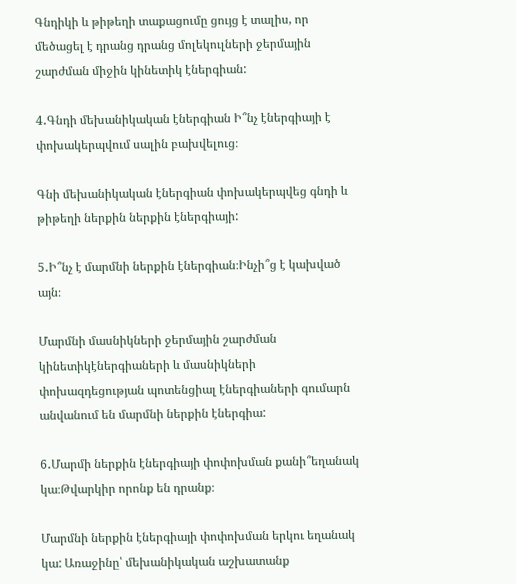Գնդիկի և թիթեղի տաքացումը ցույց է տալիս, որ մեծացել է դրանց դրանց մոլեկուլների ջերմային շարժման միջին կինետիկ էներգիան:

4․Գնդի մեխանիկական էներգիան Ի՞նչ էներգիայի է փոխակերպվում սալին բախվելուց։

Գնի մեխանիկական էներգիան փոխակերպվեց գնդի և թիթեղի ներքին ներքին էներգիայի:

5․Ի՞նչ է մարմնի ներքին էներգիան։Ինչի՞ց է կախված այն։

Մարմնի մասնիկների ջերմային շարժման կինետիկէներգիաների և մասնիկների փոխազդեցության պոտենցիալ էներգիաների գումարն անվանում են մարմնի ներքին էներգիա:

6․Մարմի ներքին էներգիայի փոփոխման քանի՞եղանակ կա։Թվարկիր որոնք են դրանք։

Մարմնի ներքին էներգիայի փոփոխման երկու եղանակ կա: Առաջինը՝ մեխանիկական աշխատանք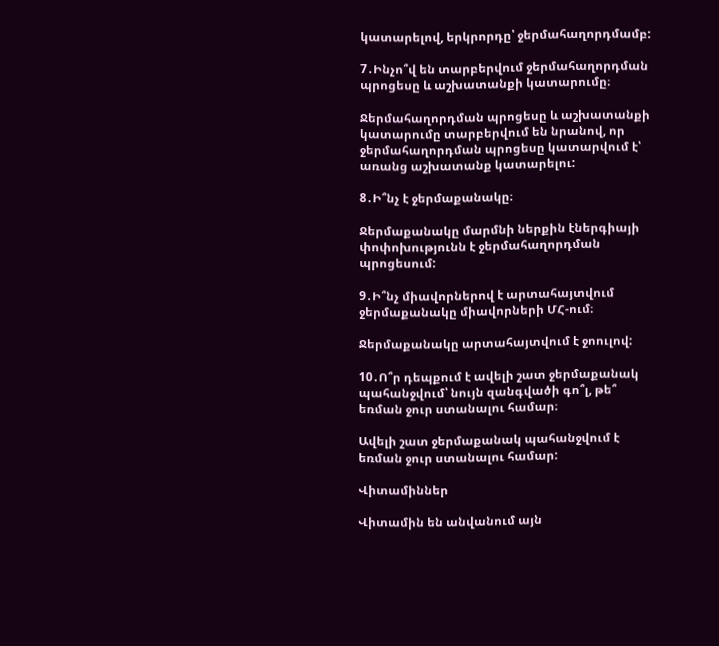կատարելով, երկրորդը՝ ջերմահաղորդմամբ:

7․Ինչո՞վ են տարբերվում ջերմահաղորդման պրոցեսը և աշխատանքի կատարումը։

Ջերմահաղորդման պրոցեսը և աշխատանքի կատարումը տարբերվում են նրանով, որ ջերմահաղորդման պրոցեսը կատարվում է՝ առանց աշխատանք կատարելու:

8․Ի՞նչ է ջերմաքանակը։

Ջերմաքանակը մարմնի ներքին էներգիայի փոփոխությունն է ջերմահաղորդման պրոցեսում:

9․Ի՞նչ միավորներով է արտահայտվում ջերմաքանակը միավորների ՄՀ-ում։

Ջերմաքանակը արտահայտվում է ջոուլով:

10․Ո՞ր դեպքում է ավելի շատ ջերմաքանակ պահանջվում՝ նույն զանգվածի գո՞լ, թե՞ եռման ջուր ստանալու համար։

Ավելի շատ ջերմաքանակ պահանջվում է եռման ջուր ստանալու համար:

Վիտամիններ

Վիտամին են անվանում այն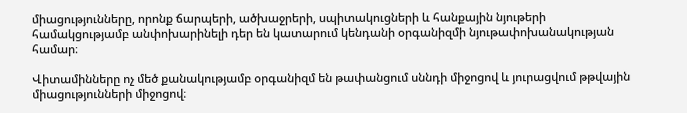միացությունները, որոնք ճարպերի, ածխաջրերի, սպիտակուցների և հանքային նյութերի համակցությամբ անփոխարինելի դեր են կատարում կենդանի օրգանիզմի նյութափոխանակության համար։

Վիտամինները ոչ մեծ քանակությամբ օրգանիզմ են թափանցում սննդի միջոցով և յուրացվում թթվային միացությունների միջոցով։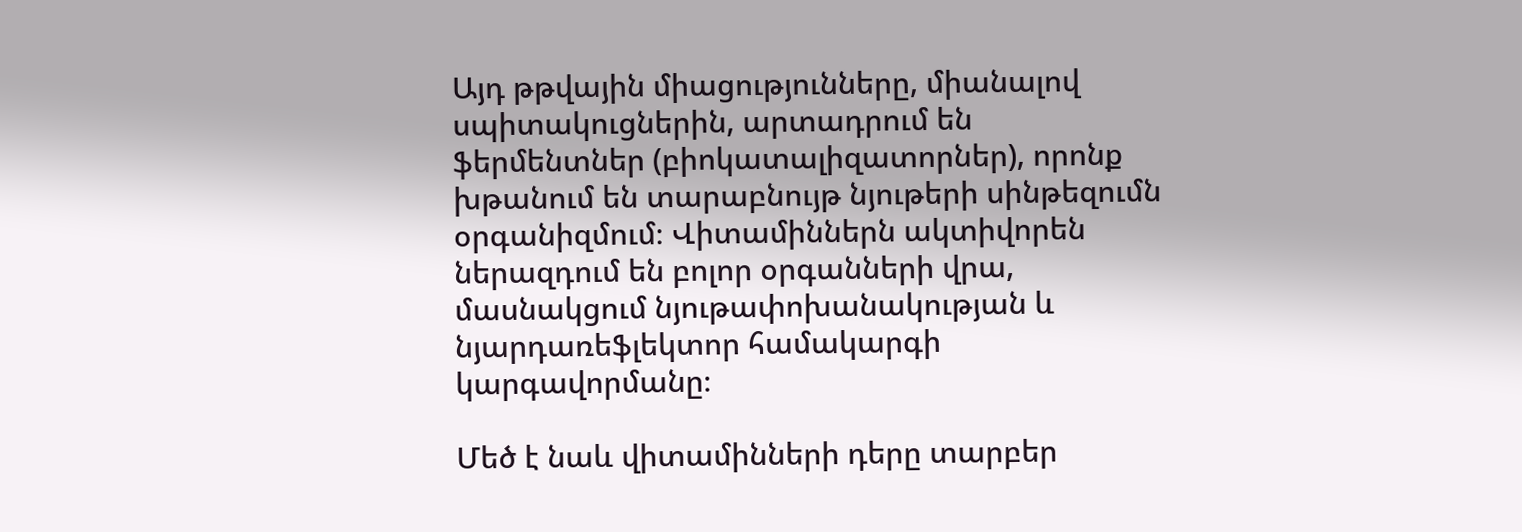Այդ թթվային միացությունները, միանալով սպիտակուցներին, արտադրում են ֆերմենտներ (բիոկատալիզատորներ), որոնք խթանում են տարաբնույթ նյութերի սինթեզումն օրգանիզմում։ Վիտամիններն ակտիվորեն ներազդում են բոլոր օրգանների վրա, մասնակցում նյութափոխանակության և նյարդառեֆլեկտոր համակարգի կարգավորմանը։

Մեծ է նաև վիտամինների դերը տարբեր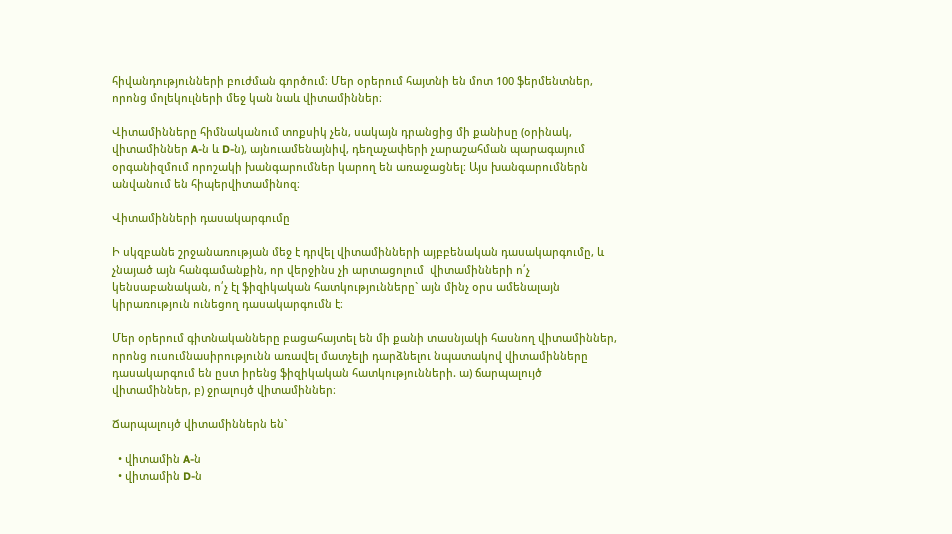հիվանդությունների բուժման գործում։ Մեր օրերում հայտնի են մոտ 100 ֆերմենտներ, որոնց մոլեկուլների մեջ կան նաև վիտամիններ։

Վիտամինները հիմնականում տոքսիկ չեն, սակայն դրանցից մի քանիսը (օրինակ, վիտամիններ A-ն և D-ն), այնուամենայնիվ, դեղաչափերի չարաշահման պարագայում օրգանիզմում որոշակի խանգարումներ կարող են առաջացնել։ Այս խանգարումներն անվանում են հիպերվիտամինոզ։

Վիտամինների դասակարգումը

Ի սկզբանե շրջանառության մեջ է դրվել վիտամինների այբբենական դասակարգումը, և չնայած այն հանգամանքին, որ վերջինս չի արտացոլում  վիտամինների ո՛չ կենսաբանական, ո՛չ էլ ֆիզիկական հատկությունները` այն մինչ օրս ամենալայն կիրառություն ունեցող դասակարգումն է։

Մեր օրերում գիտնականները բացահայտել են մի քանի տասնյակի հասնող վիտամիններ, որոնց ուսումնասիրությունն առավել մատչելի դարձնելու նպատակով վիտամինները դասակարգում են ըստ իրենց ֆիզիկական հատկությունների. ա) ճարպալույծ վիտամիններ, բ) ջրալույծ վիտամիններ։

Ճարպալույծ վիտամիններն են`

  • վիտամին A-ն
  • վիտամին D-ն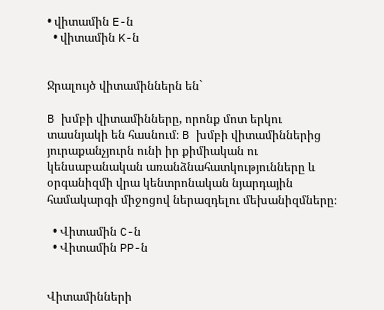• վիտամին E-ն
  • վիտամին K-ն


Ջրալույծ վիտամիններն են`

B խմբի վիտամինները, որոնք մոտ երկու տասնյակի են հասնում։ B խմբի վիտամիններից յուրաքանչյուրն ունի իր քիմիական ու կենսաբանական առանձնահատկությունները և օրգանիզմի վրա կենտրոնական նյարդային համակարգի միջոցով ներազդելու մեխանիզմները։

  • Վիտամին C-ն
  • Վիտամին PP-ն


Վիտամինների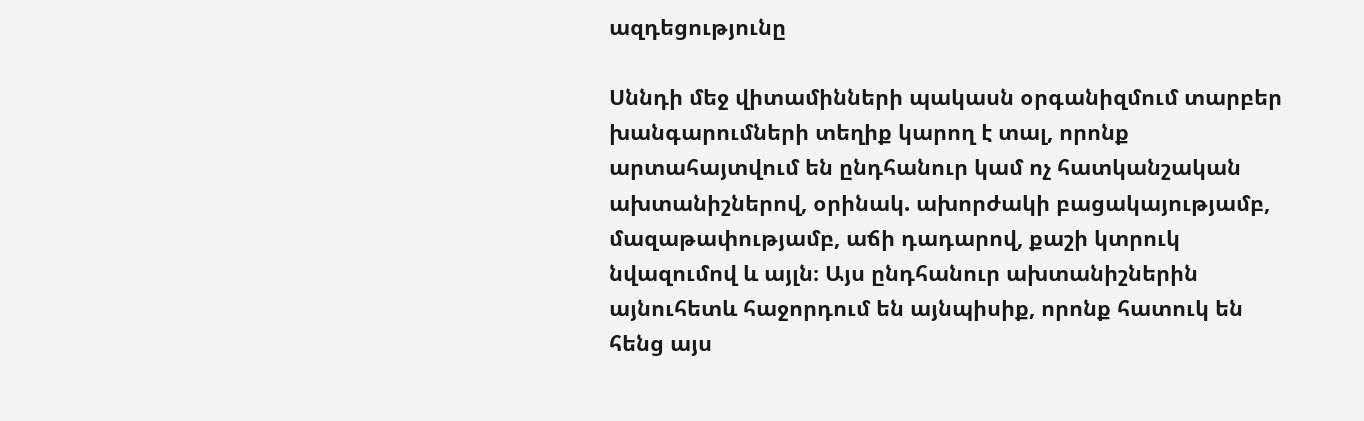ազդեցությունը

Սննդի մեջ վիտամինների պակասն օրգանիզմում տարբեր խանգարումների տեղիք կարող է տալ, որոնք արտահայտվում են ընդհանուր կամ ոչ հատկանշական ախտանիշներով, օրինակ. ախորժակի բացակայությամբ, մազաթափությամբ, աճի դադարով, քաշի կտրուկ նվազումով և այլն։ Այս ընդհանուր ախտանիշներին այնուհետև հաջորդում են այնպիսիք, որոնք հատուկ են հենց այս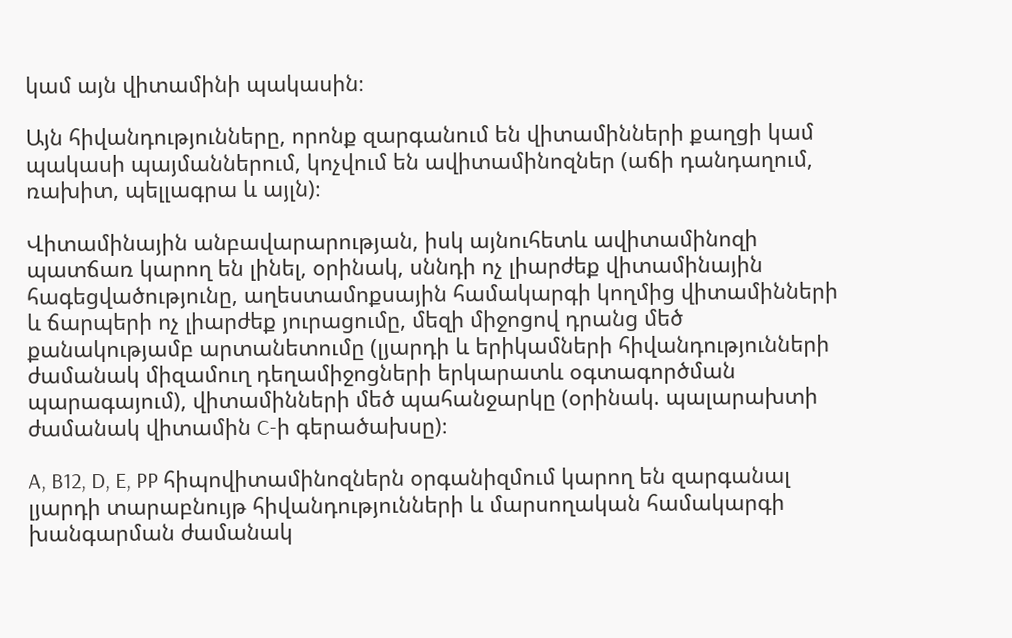կամ այն վիտամինի պակասին։

Այն հիվանդությունները, որոնք զարգանում են վիտամինների քաղցի կամ պակասի պայմաններում, կոչվում են ավիտամինոզներ (աճի դանդաղում, ռախիտ, պելլագրա և այլն)։

Վիտամինային անբավարարության, իսկ այնուհետև ավիտամինոզի պատճառ կարող են լինել, օրինակ, սննդի ոչ լիարժեք վիտամինային հագեցվածությունը, աղեստամոքսային համակարգի կողմից վիտամինների և ճարպերի ոչ լիարժեք յուրացումը, մեզի միջոցով դրանց մեծ քանակությամբ արտանետումը (լյարդի և երիկամների հիվանդությունների ժամանակ միզամուղ դեղամիջոցների երկարատև օգտագործման պարագայում), վիտամինների մեծ պահանջարկը (օրինակ. պալարախտի ժամանակ վիտամին C-ի գերածախսը)։

A, B12, D, E, PP հիպովիտամինոզներն օրգանիզմում կարող են զարգանալ լյարդի տարաբնույթ հիվանդությունների և մարսողական համակարգի խանգարման ժամանակ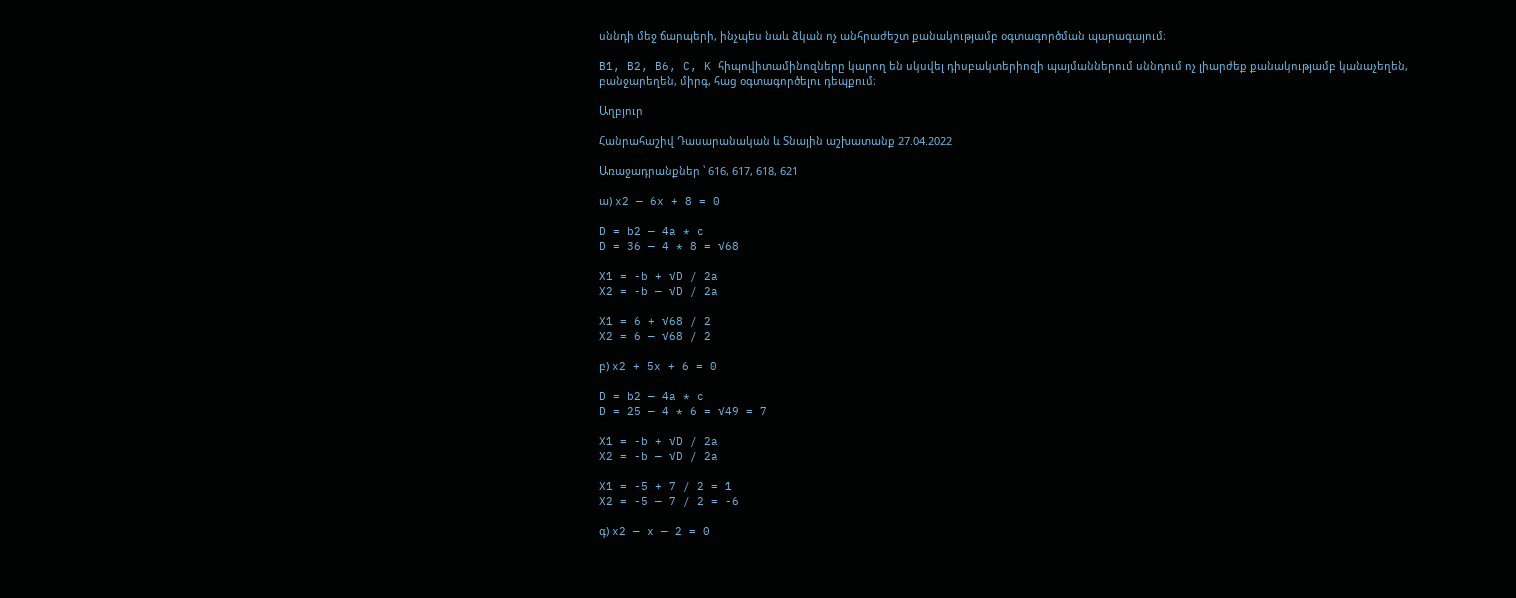սննդի մեջ ճարպերի, ինչպես նաև ձկան ոչ անհրաժեշտ քանակությամբ օգտագործման պարագայում։

B1, B2, B6, C, K հիպովիտամինոզները կարող են սկսվել դիսբակտերիոզի պայմաններում սննդում ոչ լիարժեք քանակությամբ կանաչեղեն, բանջարեղեն, միրգ, հաց օգտագործելու դեպքում։

Աղբյուր

Հանրահաշիվ Դասարանական և Տնային աշխատանք 27.04.2022

Առաջադրանքներ ՝ 616, 617, 618, 621

ա) x2 — 6x + 8 = 0

D = b2 — 4a * c
D = 36 — 4 * 8 = √68

X1 = -b + √D / 2a
X2 = -b — √D / 2a

X1 = 6 + √68 / 2
X2 = 6 — √68 / 2

բ) x2 + 5x + 6 = 0

D = b2 — 4a * c
D = 25 — 4 * 6 = √49 = 7

X1 = -b + √D / 2a
X2 = -b — √D / 2a

X1 = -5 + 7 / 2 = 1
X2 = -5 — 7 / 2 = -6

գ) x2 — x — 2 = 0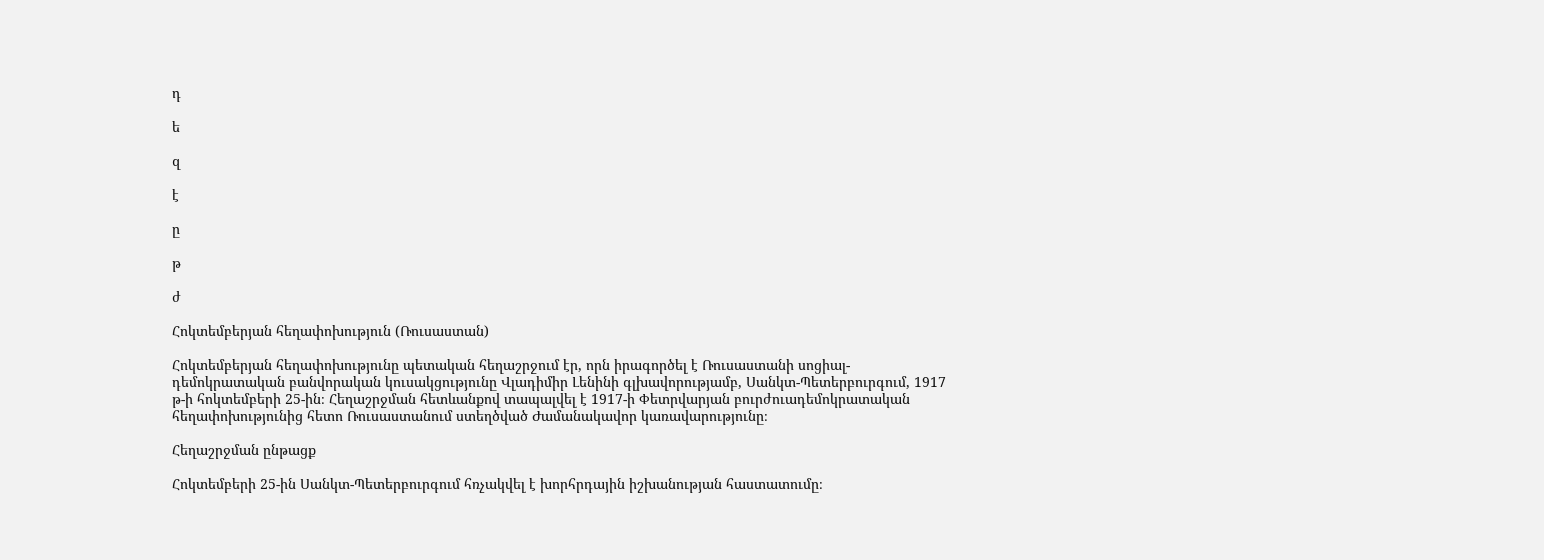դ

ե

զ

է

ը

թ

ժ

Հոկտեմբերյան հեղափոխություն (Ռուսաստան)

Հոկտեմբերյան հեղափոխությունը պետական հեղաշրջում էր, որն իրագործել է Ռուսաստանի սոցիալ-դեմոկրատական բանվորական կուսակցությունը Վլադիմիր Լենինի գլխավորությամբ, Սանկտ-Պետերբուրգում, 1917 թ-ի հոկտեմբերի 25-ին։ Հեղաշրջման հետևանքով տապալվել է 1917-ի Փետրվարյան բուրժուադեմոկրատական հեղափոխությունից հետո Ռուսաստանում ստեղծված Ժամանակավոր կառավարությունը։

Հեղաշրջման ընթացք

Հոկտեմբերի 25-ին Սանկտ-Պետերբուրգում հռչակվել է խորհրդային իշխանության հաստատումը։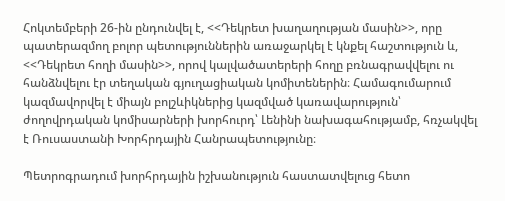Հոկտեմբերի 26-ին ընդունվել է, <<Դեկրետ խաղաղության մասին>>, որը պատերազմող բոլոր պետություններին առաջարկել է կնքել հաշտություն և, <<Դեկրետ հողի մասին>>, որով կալվածատերերի հողը բռնագրավվելու ու հանձնվելու էր տեղական գյուղացիական կոմիտեներին։ Համագումարում կազմավորվել է միայն բոլշևիկներից կազմված կառավարություն՝ ժողովրդական կոմիսարների խորհուրդ՝ Լենինի նախագահությամբ, հռչակվել է Ռուսաստանի Խորհրդային Հանրապետությունը։

Պետրոգրադում խորհրդային իշխանություն հաստատվելուց հետո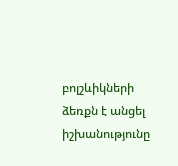բոլշևիկների ձեռքն է անցել իշխանությունը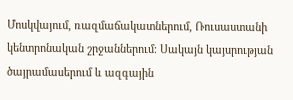Մոսկվայում, ռազմաճակատներում, Ռուսաստանի կենտրոնական շրջաններում։ Սակայն կայսրության ծայրամասերում և ազգային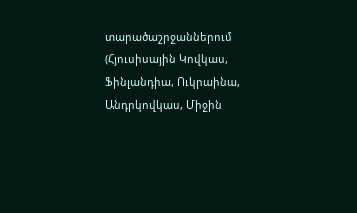տարածաշրջաններում (Հյուսիսային Կովկաս, Ֆինլանդիա, Ուկրաինա, Անդրկովկաս, Միջին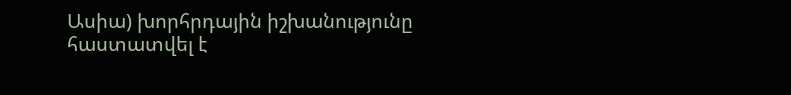Ասիա) խորհրդային իշխանությունը հաստատվել է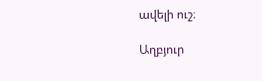ավելի ուշ։

Աղբյուր